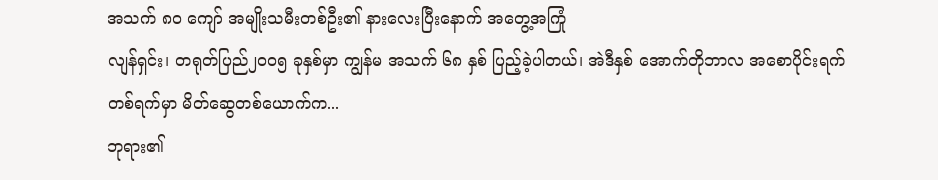အသက် ၈၀ ကျော် အမျိုးသမီးတစ်ဦး၏ နားလေးပြီးနောက် အတွေ့အကြုံ
လျန်ရှင်း၊ တရုတ်ပြည်၂၀၀၅ ခုနှစ်မှာ ကျွန်မ အသက် ၆၈ နှစ် ပြည့်ခဲ့ပါတယ်၊ အဲဒီနှစ် အောက်တိုဘာလ အစောပိုင်းရက်တစ်ရက်မှာ မိတ်ဆွေတစ်ယောက်က...
ဘုရား၏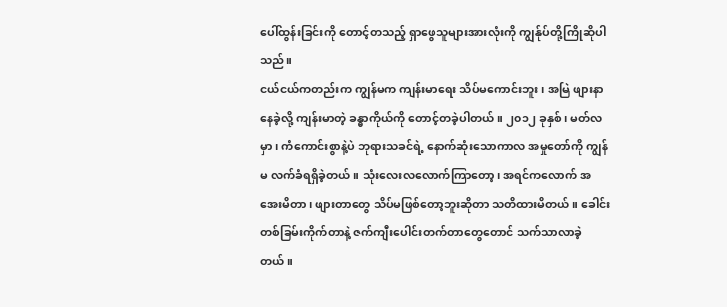ပေါ်ထွန်းခြင်းကို တောင့်တသည့် ရှာဖွေသူများအားလုံးကို ကျွန်ုပ်တို့ကြိုဆိုပါသည်။
ငယ်ငယ်ကတည်းက ကျွန်မက ကျန်းမာရေး သိပ်မကောင်းဘူး၊ အမြဲ ဖျားနာနေခဲ့လို့ ကျန်းမာတဲ့ ခန္ဓာကိုယ်ကို တောင့်တခဲ့ပါတယ်။ ၂၀၁၂ ခုနှစ်၊ မတ်လမှာ၊ ကံကောင်းစွာနဲ့ပဲ ဘုရားသခင်ရဲ့ နောက်ဆုံးသောကာလ အမှုတော်ကို ကျွန်မ လက်ခံရရှိခဲ့တယ်။ သုံးလေးလလောက်ကြာတော့၊ အရင်ကလောက် အအေးမိတာ၊ ဖျားတာတွေ သိပ်မဖြစ်တော့ဘူးဆိုတာ သတိထားမိတယ်။ ခေါင်းတစ်ခြမ်းကိုက်တာနဲ့ ဇက်ကျီးပေါင်းတက်တာတွေတောင် သက်သာလာခဲ့တယ်။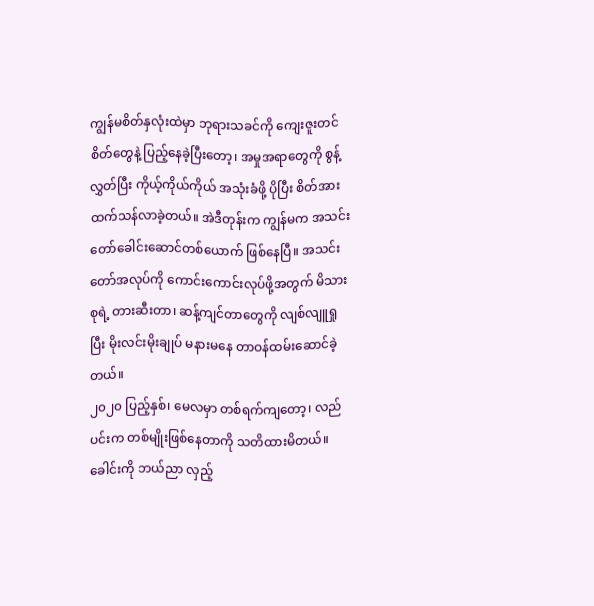ကျွန်မစိတ်နှလုံးထဲမှာ ဘုရားသခင်ကို ကျေးဇူးတင်စိတ်တွေနဲ့ ပြည့်နေခဲ့ပြီးတော့၊ အမှုအရာတွေကို စွန့်လွှတ်ပြီး ကိုယ့်ကိုယ်ကိုယ် အသုံးခံဖို့ ပိုပြီး စိတ်အားထက်သန်လာခဲ့တယ်။ အဲဒီတုန်းက ကျွန်မက အသင်းတော်ခေါင်းဆောင်တစ်ယောက် ဖြစ်နေပြီ။ အသင်းတော်အလုပ်ကို ကောင်းကောင်းလုပ်ဖို့အတွက် မိသားစုရဲ့ တားဆီးတာ၊ ဆန့်ကျင်တာတွေကို လျစ်လျူရှုပြီး မိုးလင်းမိုးချုပ် မနားမနေ တာဝန်ထမ်းဆောင်ခဲ့တယ်။
၂၀၂၀ ပြည့်နှစ်၊ မေလမှာ တစ်ရက်ကျတော့၊ လည်ပင်းက တစ်မျိုးဖြစ်နေတာကို သတိထားမိတယ်။ ခေါင်းကို ဘယ်ညာ လှည့်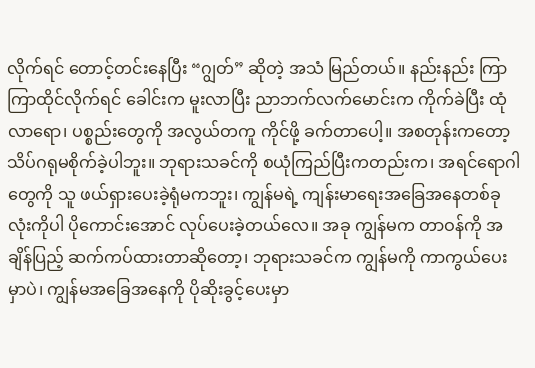လိုက်ရင် တောင့်တင်းနေပြီး “ဂျွတ်” ဆိုတဲ့ အသံ မြည်တယ်။ နည်းနည်း ကြာကြာထိုင်လိုက်ရင် ခေါင်းက မူးလာပြီး ညာဘက်လက်မောင်းက ကိုက်ခဲပြီး ထုံလာရော၊ ပစ္စည်းတွေကို အလွယ်တကူ ကိုင်ဖို့ ခက်တာပေါ့။ အစတုန်းကတော့ သိပ်ဂရုမစိုက်ခဲ့ပါဘူး။ ဘုရားသခင်ကို စယုံကြည်ပြီးကတည်းက၊ အရင်ရောဂါတွေကို သူ ဖယ်ရှားပေးခဲ့ရုံမကဘူး၊ ကျွန်မရဲ့ ကျန်းမာရေးအခြေအနေတစ်ခုလုံးကိုပါ ပိုကောင်းအောင် လုပ်ပေးခဲ့တယ်လေ။ အခု ကျွန်မက တာဝန်ကို အချိန်ပြည့် ဆက်ကပ်ထားတာဆိုတော့၊ ဘုရားသခင်က ကျွန်မကို ကာကွယ်ပေးမှာပဲ၊ ကျွန်မအခြေအနေကို ပိုဆိုးခွင့်ပေးမှာ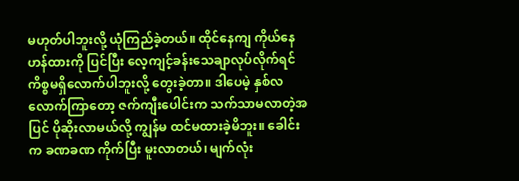မဟုတ်ပါဘူးလို့ ယုံကြည်ခဲ့တယ်။ ထိုင်နေကျ ကိုယ်နေဟန်ထားကို ပြင်ပြီး လေ့ကျင့်ခန်းသေချာလုပ်လိုက်ရင် ကိစ္စမရှိလောက်ပါဘူးလို့ တွေးခဲ့တာ။ ဒါပေမဲ့ နှစ်လလောက်ကြာတော့ ဇက်ကျီးပေါင်းက သက်သာမလာတဲ့အပြင် ပိုဆိုးလာမယ်လို့ ကျွန်မ ထင်မထားခဲ့မိဘူး။ ခေါင်းက ခဏခဏ ကိုက်ပြီး မူးလာတယ်၊ မျက်လုံး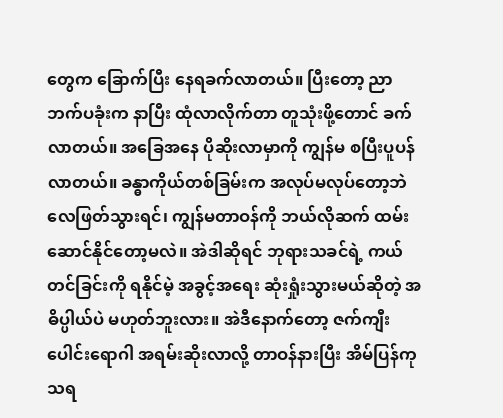တွေက ခြောက်ပြီး နေရခက်လာတယ်။ ပြီးတော့ ညာဘက်ပခုံးက နာပြီး ထုံလာလိုက်တာ တူသုံးဖို့တောင် ခက်လာတယ်။ အခြေအနေ ပိုဆိုးလာမှာကို ကျွန်မ စပြီးပူပန်လာတယ်။ ခန္ဓာကိုယ်တစ်ခြမ်းက အလုပ်မလုပ်တော့ဘဲ လေဖြတ်သွားရင်၊ ကျွန်မတာဝန်ကို ဘယ်လိုဆက် ထမ်းဆောင်နိုင်တော့မလဲ။ အဲဒါဆိုရင် ဘုရားသခင်ရဲ့ ကယ်တင်ခြင်းကို ရနိုင်မဲ့ အခွင့်အရေး ဆုံးရှုံးသွားမယ်ဆိုတဲ့ အဓိပ္ပါယ်ပဲ မဟုတ်ဘူးလား။ အဲဒီနောက်တော့ ဇက်ကျီးပေါင်းရောဂါ အရမ်းဆိုးလာလို့ တာဝန်နားပြီး အိမ်ပြန်ကုသရ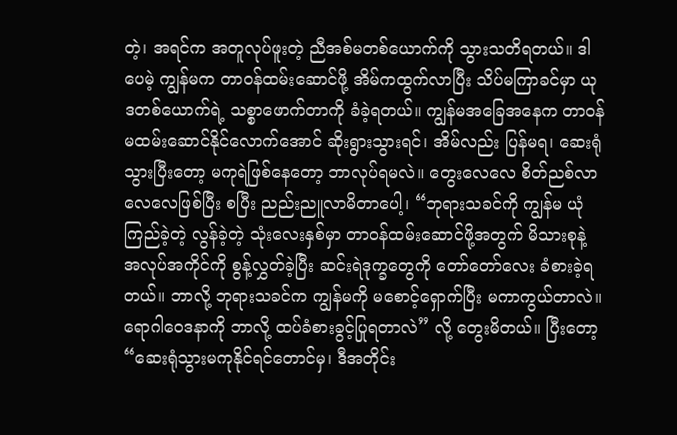တဲ့၊ အရင်က အတူလုပ်ဖူးတဲ့ ညီအစ်မတစ်ယောက်ကို သွားသတိရတယ်။ ဒါပေမဲ့ ကျွန်မက တာဝန်ထမ်းဆောင်ဖို့ အိမ်ကထွက်လာပြီး သိပ်မကြာခင်မှာ ယုဒတစ်ယောက်ရဲ့ သစ္စာဖောက်တာကို ခံခဲ့ရတယ်။ ကျွန်မအခြေအနေက တာဝန်မထမ်းဆောင်နိုင်လောက်အောင် ဆိုးရွားသွားရင်၊ အိမ်လည်း ပြန်မရ၊ ဆေးရုံသွားပြီးတော့ မကုရဲဖြစ်နေတော့ ဘာလုပ်ရမလဲ။ တွေးလေလေ စိတ်ညစ်လာလေလေဖြစ်ပြီး စပြီး ညည်းညူလာမိတာပေါ့၊ “ဘုရားသခင်ကို ကျွန်မ ယုံကြည်ခဲ့တဲ့ လွန်ခဲ့တဲ့ သုံးလေးနှစ်မှာ တာဝန်ထမ်းဆောင်ဖို့အတွက် မိသားစုနဲ့ အလုပ်အကိုင်ကို စွန့်လွှတ်ခဲ့ပြီး ဆင်းရဲဒုက္ခတွေကို တော်တော်လေး ခံစားခဲ့ရတယ်။ ဘာလို့ ဘုရားသခင်က ကျွန်မကို မစောင့်ရှောက်ပြီး မကာကွယ်တာလဲ။ ရောဂါဝေဒနာကို ဘာလို့ ထပ်ခံစားခွင့်ပြုရတာလဲ” လို့ တွေးမိတယ်။ ပြီးတော့ “ဆေးရုံသွားမကုနိုင်ရင်တောင်မှ၊ ဒီအတိုင်း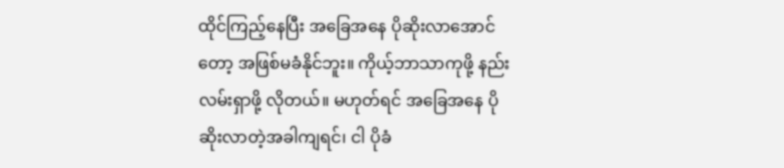ထိုင်ကြည့်နေပြီး အခြေအနေ ပိုဆိုးလာအောင်တော့ အဖြစ်မခံနိုင်ဘူး။ ကိုယ့်ဘာသာကုဖို့ နည်းလမ်းရှာဖို့ လိုတယ်။ မဟုတ်ရင် အခြေအနေ ပိုဆိုးလာတဲ့အခါကျရင်၊ ငါ ပိုခံ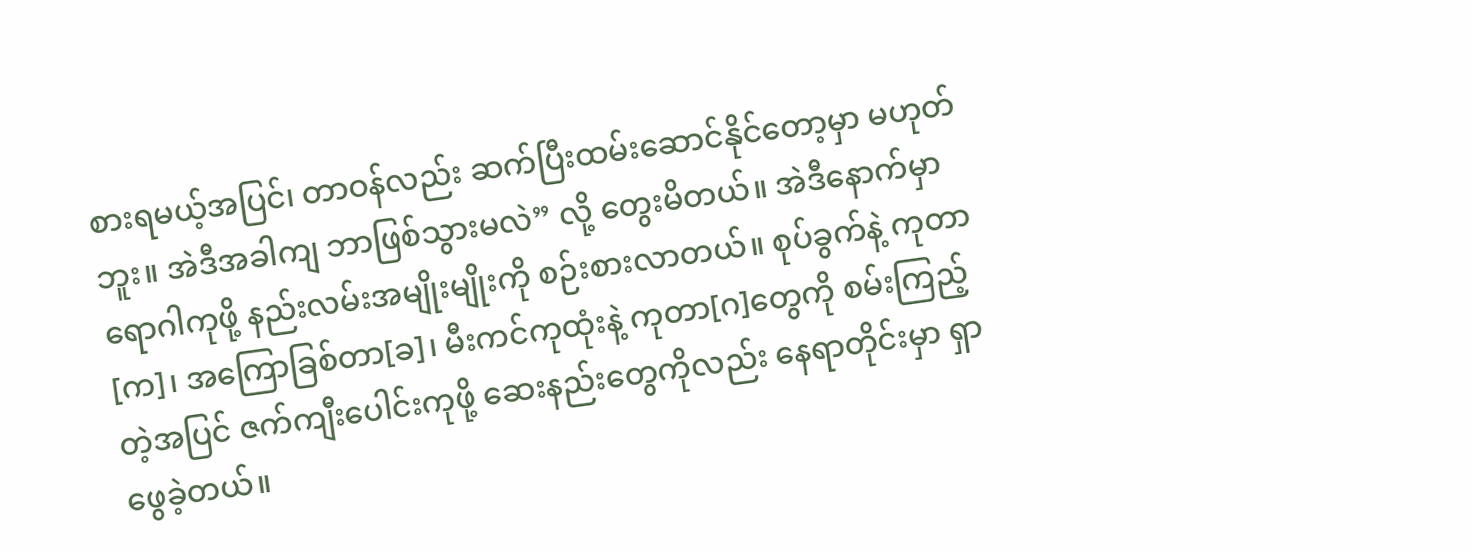စားရမယ့်အပြင်၊ တာဝန်လည်း ဆက်ပြီးထမ်းဆောင်နိုင်တော့မှာ မဟုတ်ဘူး။ အဲဒီအခါကျ ဘာဖြစ်သွားမလဲ” လို့ တွေးမိတယ်။ အဲဒီနောက်မှာ ရောဂါကုဖို့ နည်းလမ်းအမျိုးမျိုးကို စဉ်းစားလာတယ်။ စုပ်ခွက်နဲ့ ကုတာ[က]၊ အကြောခြစ်တာ[ခ]၊ မီးကင်ကုထုံးနဲ့ ကုတာ[ဂ]တွေကို စမ်းကြည့်တဲ့အပြင် ဇက်ကျီးပေါင်းကုဖို့ ဆေးနည်းတွေကိုလည်း နေရာတိုင်းမှာ ရှာဖွေခဲ့တယ်။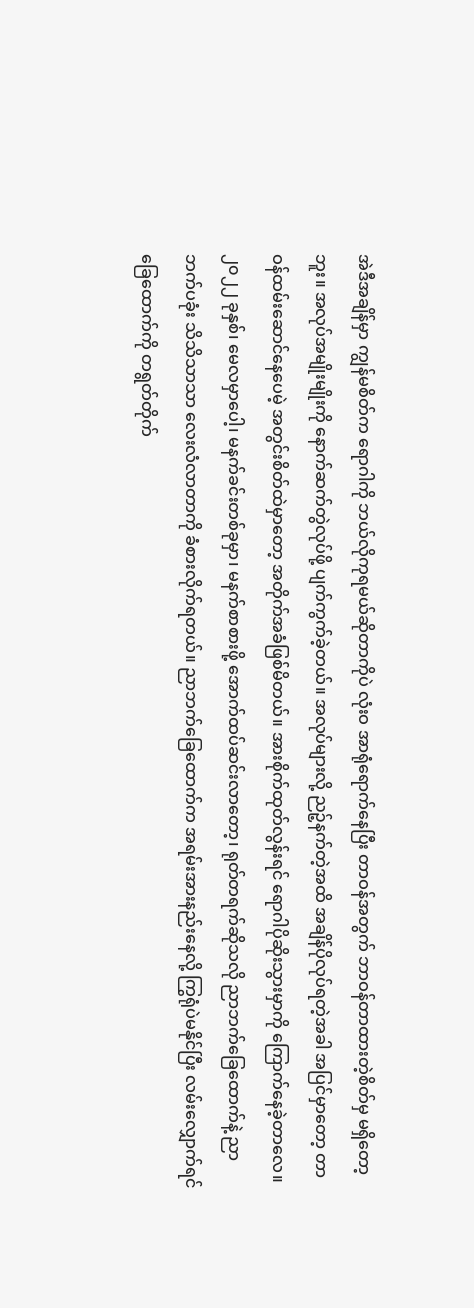အဲဒီအချိန်မှာ ကျွန်မစိတ်က ရောဂါကို ဘယ်လိုကုရမယ်ဆိုတာကိုပဲ လုံးဝ အာရုံရောက်နေပြီး တာဝန်အတွက် ဘာဝန်တာထားတဲ့စိတ်မှ မရှိတော့ဘူး။ အလုပ်အမျိုးမျိုးကို နောက်ဆက်တွဲလုပ်ဖို့ ပျက်ကွက်ခဲ့တယ်။ အလုပ်များလို့ ညဉ့်နက်တဲ့အထိ အချိန်ပိုလုပ်ရတဲ့အခါ အပြင်မှာတော့ တာဝန်ထမ်းဆောင်နေပေမဲ့ အတွင်းစိတ်ထဲမှာတော့ အတိုက်အခံဖြစ်မိတယ်။ အားစိုက်ထုတ်လွန်းရင် ရောဂါပိုဆိုးသွားမှာကို ကြောက်နေခဲ့တာလေ။
၂၀၂၂ ခုနှစ်၊ မေလမှာပေါ့၊ မနက်ခင်းတစ်ခုမှာ၊ မနက်စာစားဖို့ အောက်ထပ်ဆင်းလာတော့၊ ရုတ်တရက်ဆိုသလို ညာဘက်ခြေထောက်နဲ့ ညာဘက်ပခုံး သိသိသာသာ လေးလံလာတာကို ခံစားလိုက်ရတယ်။ ညာဘက်ခြေထောက်က အရမ်းအားနည်းနေလို့ ကြွရုံပဲမနိုင်ပြီး လမ်းလျှောက်ရင် ခြေထောက်ကို တရွတ်တိုက်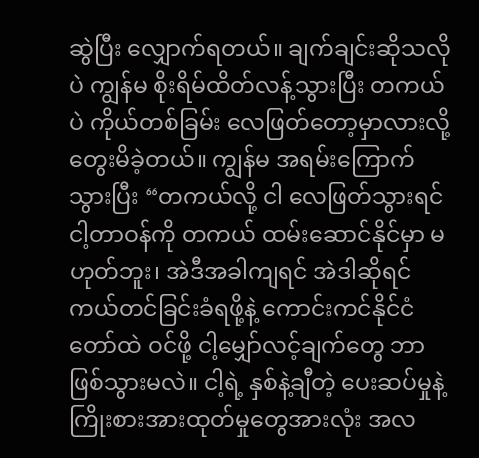ဆွဲပြီး လျှောက်ရတယ်။ ချက်ချင်းဆိုသလိုပဲ ကျွန်မ စိုးရိမ်ထိတ်လန့်သွားပြီး တကယ်ပဲ ကိုယ်တစ်ခြမ်း လေဖြတ်တော့မှာလားလို့ တွေးမိခဲ့တယ်။ ကျွန်မ အရမ်းကြောက်သွားပြီး “တကယ်လို့ ငါ လေဖြတ်သွားရင် ငါ့တာဝန်ကို တကယ် ထမ်းဆောင်နိုင်မှာ မဟုတ်ဘူး၊ အဲဒီအခါကျရင် အဲဒါဆိုရင် ကယ်တင်ခြင်းခံရဖို့နဲ့ ကောင်းကင်နိုင်ငံတော်ထဲ ဝင်ဖို့ ငါ့မျှော်လင့်ချက်တွေ ဘာဖြစ်သွားမလဲ။ ငါ့ရဲ့ နှစ်နဲ့ချီတဲ့ ပေးဆပ်မှုနဲ့ ကြိုးစားအားထုတ်မှုတွေအားလုံး အလ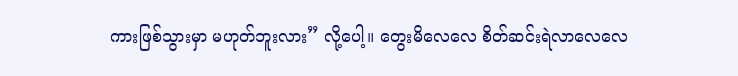ကားဖြစ်သွားမှာ မဟုတ်ဘူးလား” လို့ပေါ့။ တွေးမိလေလေ စိတ်ဆင်းရဲလာလေလေ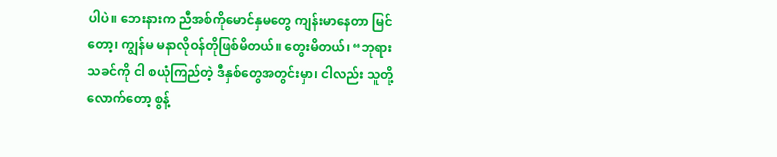ပါပဲ။ ဘေးနားက ညီအစ်ကိုမောင်နှမတွေ ကျန်းမာနေတာ မြင်တော့၊ ကျွန်မ မနာလိုဝန်တိုဖြစ်မိတယ်။ တွေးမိတယ်၊ “ဘုရားသခင်ကို ငါ စယုံကြည်တဲ့ ဒီနှစ်တွေအတွင်းမှာ၊ ငါလည်း သူတို့လောက်တော့ စွန့်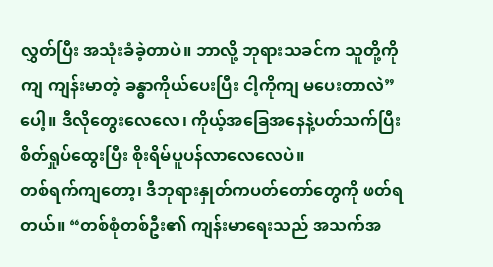လွှတ်ပြီး အသုံးခံခဲ့တာပဲ။ ဘာလို့ ဘုရားသခင်က သူတို့ကိုကျ ကျန်းမာတဲ့ ခန္ဓာကိုယ်ပေးပြီး ငါ့ကိုကျ မပေးတာလဲ” ပေါ့။ ဒီလိုတွေးလေလေ၊ ကိုယ့်အခြေအနေနဲ့ပတ်သက်ပြီး စိတ်ရှုပ်ထွေးပြီး စိုးရိမ်ပူပန်လာလေလေပဲ။
တစ်ရက်ကျတော့၊ ဒီဘုရားနှုတ်ကပတ်တော်တွေကို ဖတ်ရတယ်။ “တစ်စုံတစ်ဦး၏ ကျန်းမာရေးသည် အသက်အ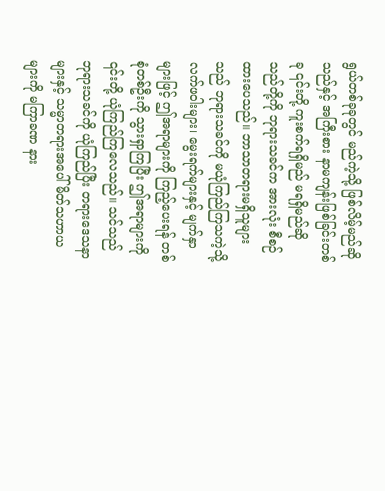ရွယ်တစ်ခုခုတွင် မည်ကဲ့သို့ ဖြစ်လိမ့်မည်ဆိုသည်နှင့် အကြီးစား နာမကျန်းဖြစ်ခြင်းတစ်ခု ၎င်းတို့ ကူးစက်ရရှိမည် မရရှိမည်ဆိုသည်တို့ကို ဘုရားသခင်က အားလုံး စီစဉ်ထားပေသည်။ ဘာသာတရားမရှိသူများသည် ဘုရားသခင်ကို မယုံကြည်ကြသကဲ့သို့ လက်ဖဝါးများ၊ မွေးရက်များနှင့် မျက်နှာများဖြင့် ဤအရာများကို ကြည့်ပေးရန် တစ်စုံတစ်ဦးကို သွားရှာကြပြီး ဤအရာများကို ၎င်းတို့ ယုံကြည်ကြလေသည်။ သင်သည် ဘုရားသခင်ကို ယုံကြည်ပြီး တရားဒေသနာများနှင့် သမ္မာတရားအပေါ် မိတ်သဟာယများကို မကြာခဏ နား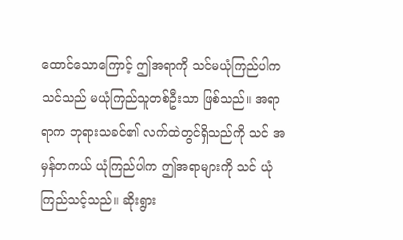ထောင်သောကြောင့် ဤအရာကို သင်မယုံကြည်ပါက သင်သည် မယုံကြည်သူတစ်ဦးသာ ဖြစ်သည်။ အရာရာက ဘုရားသခင်၏ လက်ထဲတွင်ရှိသည်ကို သင် အမှန်တကယ် ယုံကြည်ပါက ဤအရာများကို သင် ယုံကြည်သင့်သည်။ ဆိုးရွား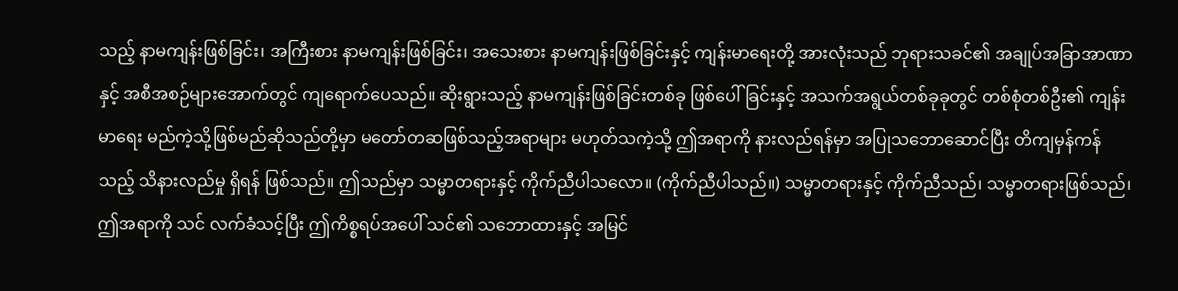သည့် နာမကျန်းဖြစ်ခြင်း၊ အကြီးစား နာမကျန်းဖြစ်ခြင်း၊ အသေးစား နာမကျန်းဖြစ်ခြင်းနှင့် ကျန်းမာရေးတို့ အားလုံးသည် ဘုရားသခင်၏ အချုပ်အခြာအာဏာနှင့် အစီအစဉ်များအောက်တွင် ကျရောက်ပေသည်။ ဆိုးရွားသည့် နာမကျန်းဖြစ်ခြင်းတစ်ခု ဖြစ်ပေါ်ခြင်းနှင့် အသက်အရွယ်တစ်ခုခုတွင် တစ်စုံတစ်ဦး၏ ကျန်းမာရေး မည်ကဲ့သို့ဖြစ်မည်ဆိုသည်တို့မှာ မတော်တဆဖြစ်သည့်အရာများ မဟုတ်သကဲ့သို့ ဤအရာကို နားလည်ရန်မှာ အပြုသဘောဆောင်ပြီး တိကျမှန်ကန်သည့် သိနားလည်မှု ရှိရန် ဖြစ်သည်။ ဤသည်မှာ သမ္မာတရားနှင့် ကိုက်ညီပါသလော။ (ကိုက်ညီပါသည်။) သမ္မာတရားနှင့် ကိုက်ညီသည်၊ သမ္မာတရားဖြစ်သည်၊ ဤအရာကို သင် လက်ခံသင့်ပြီး ဤကိစ္စရပ်အပေါ် သင်၏ သဘောထားနှင့် အမြင်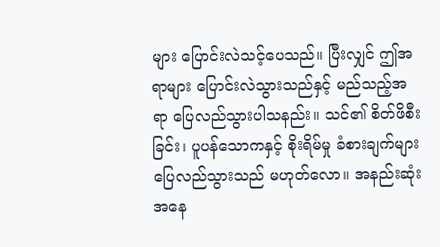များ ပြောင်းလဲသင့်ပေသည်။ ပြီးလျှင် ဤအရာများ ပြောင်းလဲသွားသည်နှင့် မည်သည့်အရာ ပြေလည်သွားပါသနည်း။ သင်၏ စိတ်ဖိစီးခြင်း၊ ပူပန်သောကနှင့် စိုးရိမ်မှု ခံစားချက်များ ပြေလည်သွားသည် မဟုတ်လော။ အနည်းဆုံးအနေ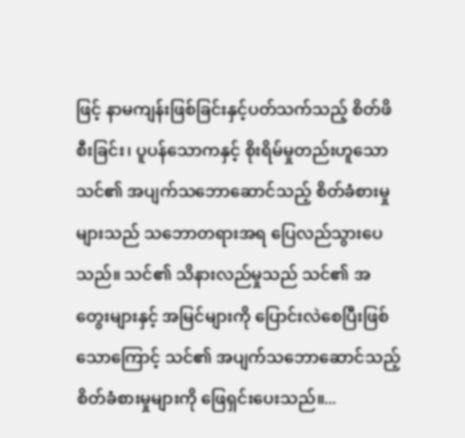ဖြင့် နာမကျန်းဖြစ်ခြင်းနှင့်ပတ်သက်သည့် စိတ်ဖိစီးခြင်း၊ ပူပန်သောကနှင့် စိုးရိမ်မှုတည်းဟူသော သင်၏ အပျက်သဘောဆောင်သည့် စိတ်ခံစားမှုများသည် သဘောတရားအရ ပြေလည်သွားပေသည်။ သင်၏ သိနားလည်မှုသည် သင်၏ အတွေးများနှင့် အမြင်များကို ပြောင်းလဲစေပြီးဖြစ်သောကြောင့် သင်၏ အပျက်သဘောဆောင်သည့် စိတ်ခံစားမှုများကို ဖြေရှင်းပေးသည်။...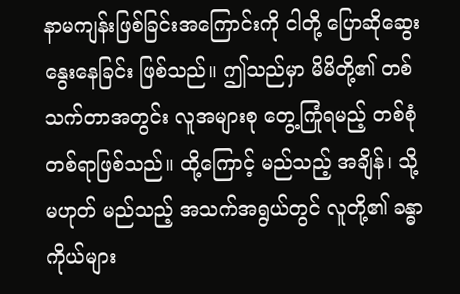နာမကျန်းဖြစ်ခြင်းအကြောင်းကို ငါတို့ ပြောဆိုဆွေးနွေးနေခြင်း ဖြစ်သည်။ ဤသည်မှာ မိမိတို့၏ တစ်သက်တာအတွင်း လူအများစု တွေ့ကြုံရမည့် တစ်စုံတစ်ရာဖြစ်သည်။ ထို့ကြောင့် မည်သည့် အချိန်၊ သို့မဟုတ် မည်သည့် အသက်အရွယ်တွင် လူတို့၏ ခန္ဓာကိုယ်များ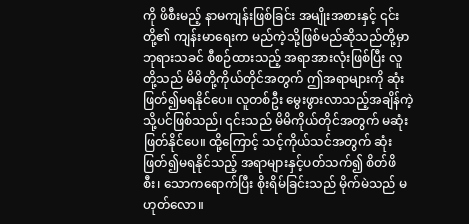ကို ဖိစီးမည့် နာမကျန်းဖြစ်ခြင်း အမျိုးအစားနှင့် ၎င်းတို့၏ ကျန်းမာရေးက မည်ကဲ့သို့ဖြစ်မည်ဆိုသည်တို့မှာ ဘုရားသခင် စီစဉ်ထားသည့် အရာအားလုံးဖြစ်ပြီး လူတို့သည် မိမိတို့ကိုယ်တိုင်အတွက် ဤအရာများကို ဆုံးဖြတ်၍မရနိုင်ပေ။ လူတစ်ဦး မွေးဖွားလာသည့်အချိန်ကဲ့သို့ပင်ဖြစ်သည်၊ ၎င်းသည် မိမိကိုယ်တိုင်အတွက် မဆုံးဖြတ်နိုင်ပေ။ ထို့ကြောင့် သင့်ကိုယ်သင်အတွက် ဆုံးဖြတ်၍မရနိုင်သည့် အရာများနှင့်ပတ်သက်၍ စိတ်ဖိစီး၊ သောကရောက်ပြီး စိုးရိမ်ခြင်းသည် မိုက်မဲသည် မဟုတ်လော။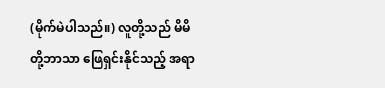(မိုက်မဲပါသည်။) လူတို့သည် မိမိတို့ဘာသာ ဖြေရှင်းနိုင်သည့် အရာ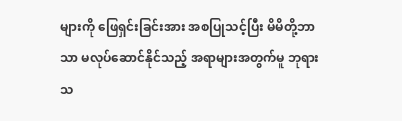များကို ဖြေရှင်းခြင်းအား အစပြုသင့်ပြီး မိမိတို့ဘာသာ မလုပ်ဆောင်နိုင်သည့် အရာများအတွက်မူ ဘုရားသ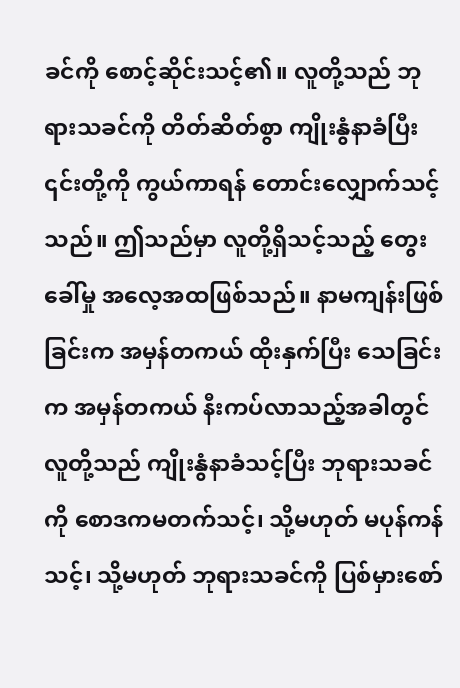ခင်ကို စောင့်ဆိုင်းသင့်၏။ လူတို့သည် ဘုရားသခင်ကို တိတ်ဆိတ်စွာ ကျိုးနွံနာခံပြီး ၎င်းတို့ကို ကွယ်ကာရန် တောင်းလျှောက်သင့်သည်။ ဤသည်မှာ လူတို့ရှိသင့်သည့် တွေးခေါ်မှု အလေ့အထဖြစ်သည်။ နာမကျန်းဖြစ်ခြင်းက အမှန်တကယ် ထိုးနှက်ပြီး သေခြင်းက အမှန်တကယ် နီးကပ်လာသည့်အခါတွင် လူတို့သည် ကျိုးနွံနာခံသင့်ပြီး ဘုရားသခင်ကို စောဒကမတက်သင့်၊ သို့မဟုတ် မပုန်ကန်သင့်၊ သို့မဟုတ် ဘုရားသခင်ကို ပြစ်မှားစော်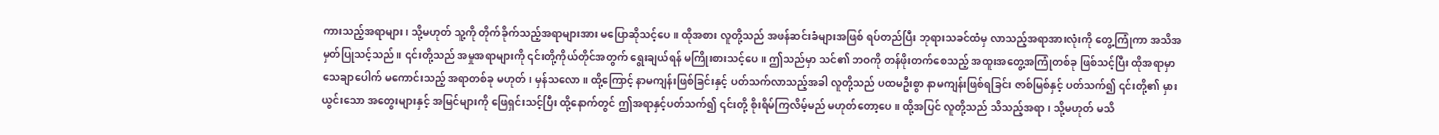ကားသည့်အရာများ၊ သို့မဟုတ် သူ့ကို တိုက်ခိုက်သည့်အရာများအား မပြောဆိုသင့်ပေ။ ထိုအစား လူတို့သည် အဖန်ဆင်းခံများအဖြစ် ရပ်တည်ပြီး ဘုရားသခင်ထံမှ လာသည့်အရာအားလုံးကို တွေ့ကြုံကာ အသိအမှတ်ပြုသင့်သည်။ ၎င်းတို့သည် အမှုအရာများကို ၎င်းတို့ကိုယ်တိုင်အတွက် ရွေးချယ်ရန် မကြိုးစားသင့်ပေ။ ဤသည်မှာ သင်၏ ဘဝကို တန်ဖိုးတက်စေသည့် အထူးအတွေ့အကြုံတစ်ခု ဖြစ်သင့်ပြီး ထိုအရာမှာ သေချာပေါက် မကောင်းသည့် အရာတစ်ခု မဟုတ်၊ မှန်သလော။ ထို့ကြောင့် နာမကျန်းဖြစ်ခြင်းနှင့် ပတ်သက်လာသည့်အခါ လူတို့သည် ပထမဦးစွာ နာမကျန်းဖြစ်ရခြင်း ဇာစ်မြစ်နှင့် ပတ်သက်၍ ၎င်းတို့၏ မှားယွင်းသော အတွေးများနှင့် အမြင်များကို ဖြေရှင်းသင့်ပြီး ထို့နောက်တွင် ဤအရာနှင့်ပတ်သက်၍ ၎င်းတို့ စိုးရိမ်ကြလိမ့်မည် မဟုတ်တော့ပေ။ ထို့အပြင် လူတို့သည် သိသည့်အရာ၊ သို့မဟုတ် မသိ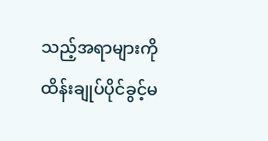သည့်အရာများကို ထိန်းချုပ်ပိုင်ခွင့်မ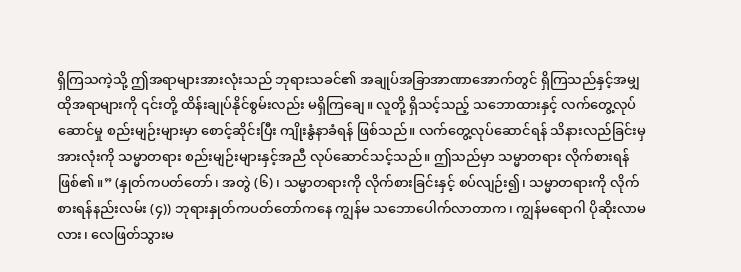ရှိကြသကဲ့သို့ ဤအရာများအားလုံးသည် ဘုရားသခင်၏ အချုပ်အခြာအာဏာအောက်တွင် ရှိကြသည်နှင့်အမျှ ထိုအရာများကို ၎င်းတို့ ထိန်းချုပ်နိုင်စွမ်းလည်း မရှိကြချေ။ လူတို့ ရှိသင့်သည့် သဘောထားနှင့် လက်တွေ့လုပ်ဆောင်မှု စည်းမျဉ်းများမှာ စောင့်ဆိုင်းပြီး ကျိုးနွံနာခံရန် ဖြစ်သည်။ လက်တွေ့လုပ်ဆောင်ရန် သိနားလည်ခြင်းမှ အားလုံးကို သမ္မာတရား စည်းမျဉ်းများနှင့်အညီ လုပ်ဆောင်သင့်သည်။ ဤသည်မှာ သမ္မာတရား လိုက်စားရန် ဖြစ်၏။” (နှုတ်ကပတ်တော်၊ အတွဲ (၆)၊ သမ္မာတရားကို လိုက်စားခြင်းနှင့် စပ်လျဉ်း၍၊ သမ္မာတရားကို လိုက်စားရန်နည်းလမ်း (၄)) ဘုရားနှုတ်ကပတ်တော်ကနေ ကျွန်မ သဘောပေါက်လာတာက၊ ကျွန်မရောဂါ ပိုဆိုးလာမလား၊ လေဖြတ်သွားမ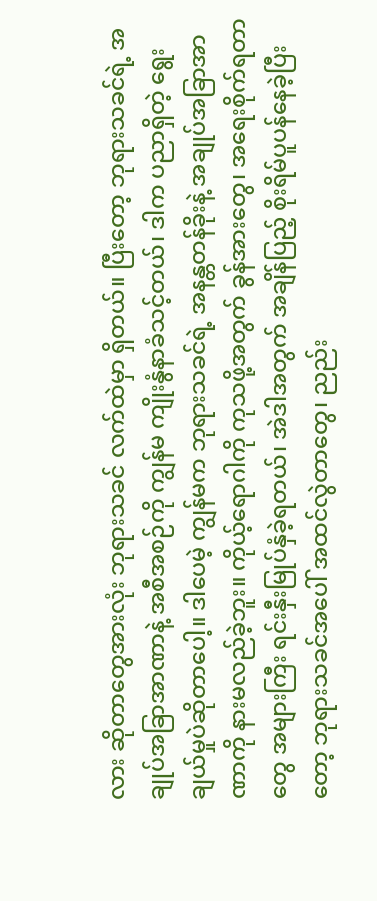လား ဆိုတာတွေအားလုံး ဘုရားသခင် လက်ထဲမှာ ရှိတယ်။ ပြီးတော့ ဘုရားသခင်ရဲ့ အချုပ်အခြာအာဏာနဲ့ အစီအစဉ်ကို ကျွန်မ ကျိုးနွံနာခံသင့်တယ်၊ ဒါက ပညာရှိတဲ့ ရွေးချယ်မှုပဲဆိုတာပေါ့။ ဒါပေမဲ့ ကျွန်မက ဘုရားသခင်ရဲ့ အနန္တတန်ခိုးနဲ့ အချုပ်အခြာအာဏာကို နားမလည်ခဲ့ဘူး။ ကိုယ့်ရောဂါကို ကုသဖို့အတွက် ခွန်အားတွေ၊ အရေးစိုက်ရတာတွေ အများကြီး ရင်းနှီးမြုပ်နှံခဲ့ရတယ်၊ အဲဒါအတွက် အချိန်ပြည့် စိုးရိမ်ပူပန်နေခဲ့ပြီးတော့ ဘုရားသခင်အပေါ် အထင်လွဲတာတွေ၊ ညည်း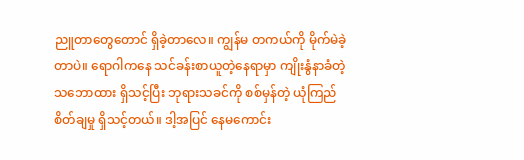ညူတာတွေတောင် ရှိခဲ့တာလေ။ ကျွန်မ တကယ်ကို မိုက်မဲခဲ့တာပဲ။ ရောဂါကနေ သင်ခန်းစာယူတဲ့နေရာမှာ ကျိုးနွံနာခံတဲ့ သဘောထား ရှိသင့်ပြီး ဘုရားသခင်ကို စစ်မှန်တဲ့ ယုံကြည်စိတ်ချမှု ရှိသင့်တယ်။ ဒါ့အပြင် နေမကောင်း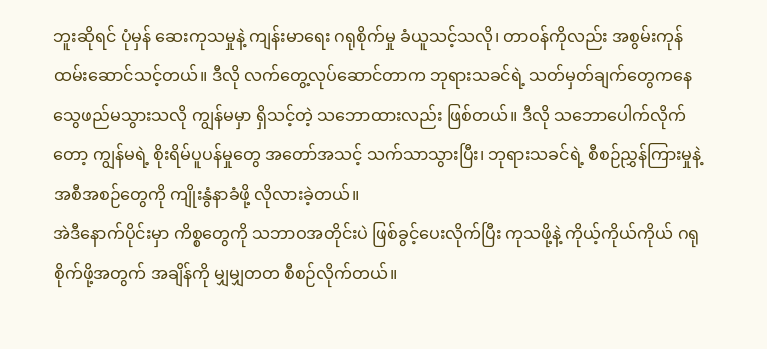ဘူးဆိုရင် ပုံမှန် ဆေးကုသမှုနဲ့ ကျန်းမာရေး ဂရုစိုက်မှု ခံယူသင့်သလို၊ တာဝန်ကိုလည်း အစွမ်းကုန် ထမ်းဆောင်သင့်တယ်။ ဒီလို လက်တွေ့လုပ်ဆောင်တာက ဘုရားသခင်ရဲ့ သတ်မှတ်ချက်တွေကနေ သွေဖည်မသွားသလို ကျွန်မမှာ ရှိသင့်တဲ့ သဘောထားလည်း ဖြစ်တယ်။ ဒီလို သဘောပေါက်လိုက်တော့ ကျွန်မရဲ့ စိုးရိမ်ပူပန်မှုတွေ အတော်အသင့် သက်သာသွားပြီး၊ ဘုရားသခင်ရဲ့ စီစဉ်ညွှန်ကြားမှုနဲ့ အစီအစဉ်တွေကို ကျိုးနွံနာခံဖို့ လိုလားခဲ့တယ်။
အဲဒီနောက်ပိုင်းမှာ ကိစ္စတွေကို သဘာဝအတိုင်းပဲ ဖြစ်ခွင့်ပေးလိုက်ပြီး ကုသဖို့နဲ့ ကိုယ့်ကိုယ်ကိုယ် ဂရုစိုက်ဖို့အတွက် အချိန်ကို မျှမျှတတ စီစဉ်လိုက်တယ်။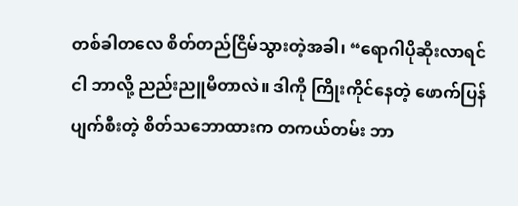တစ်ခါတလေ စိတ်တည်ငြိမ်သွားတဲ့အခါ၊ “ရောဂါပိုဆိုးလာရင် ငါ ဘာလို့ ညည်းညူမိတာလဲ။ ဒါကို ကြိုးကိုင်နေတဲ့ ဖောက်ပြန်ပျက်စီးတဲ့ စိတ်သဘောထားက တကယ်တမ်း ဘာ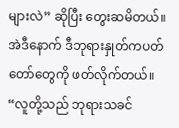များလဲ” ဆိုပြီး တွေးဆမိတယ်။ အဲဒီနောက် ဒီဘုရားနှုတ်ကပတ်တော်တွေကို ဖတ်လိုက်တယ်။ “လူတို့သည် ဘုရားသခင်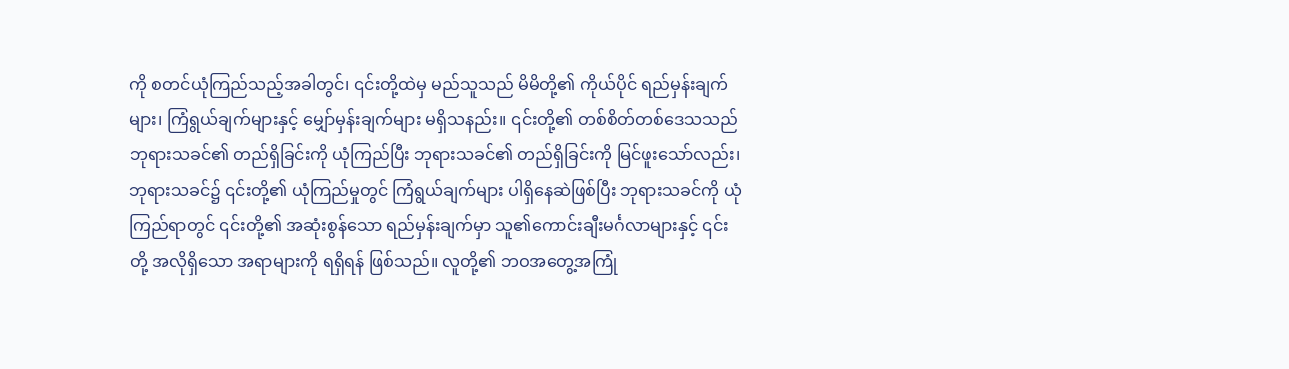ကို စတင်ယုံကြည်သည့်အခါတွင်၊ ၎င်းတို့ထဲမှ မည်သူသည် မိမိတို့၏ ကိုယ်ပိုင် ရည်မှန်းချက်များ၊ ကြံရွယ်ချက်များနှင့် မျှော်မှန်းချက်များ မရှိသနည်း။ ၎င်းတို့၏ တစ်စိတ်တစ်ဒေသသည် ဘုရားသခင်၏ တည်ရှိခြင်းကို ယုံကြည်ပြီး ဘုရားသခင်၏ တည်ရှိခြင်းကို မြင်ဖူးသော်လည်း၊ ဘုရားသခင်၌ ၎င်းတို့၏ ယုံကြည်မှုတွင် ကြံရွယ်ချက်များ ပါရှိနေဆဲဖြစ်ပြီး ဘုရားသခင်ကို ယုံကြည်ရာတွင် ၎င်းတို့၏ အဆုံးစွန်သော ရည်မှန်းချက်မှာ သူ၏ကောင်းချီးမင်္ဂလာများနှင့် ၎င်းတို့ အလိုရှိသော အရာများကို ရရှိရန် ဖြစ်သည်။ လူတို့၏ ဘဝအတွေ့အကြုံ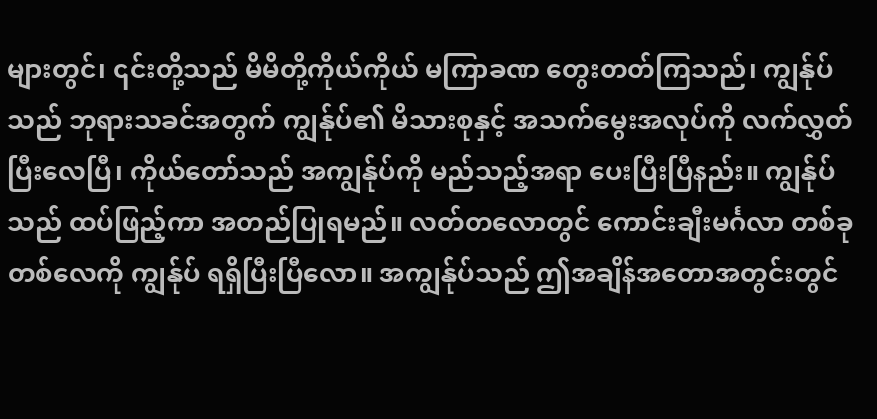များတွင်၊ ၎င်းတို့သည် မိမိတို့ကိုယ်ကိုယ် မကြာခဏ တွေးတတ်ကြသည်၊ ကျွန်ုပ်သည် ဘုရားသခင်အတွက် ကျွန်ုပ်၏ မိသားစုနှင့် အသက်မွေးအလုပ်ကို လက်လွှတ်ပြီးလေပြီ၊ ကိုယ်တော်သည် အကျွန်ုပ်ကို မည်သည့်အရာ ပေးပြီးပြီနည်း။ ကျွန်ုပ်သည် ထပ်ဖြည့်ကာ အတည်ပြုရမည်။ လတ်တလောတွင် ကောင်းချီးမင်္ဂလာ တစ်ခုတစ်လေကို ကျွန်ုပ် ရရှိပြီးပြီလော။ အကျွန်ုပ်သည် ဤအချိန်အတောအတွင်းတွင်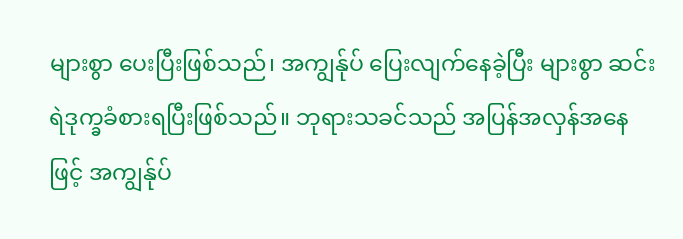များစွာ ပေးပြီးဖြစ်သည်၊ အကျွန်ုပ် ပြေးလျက်နေခဲ့ပြီး များစွာ ဆင်းရဲဒုက္ခခံစားရပြီးဖြစ်သည်။ ဘုရားသခင်သည် အပြန်အလှန်အနေဖြင့် အကျွန်ုပ်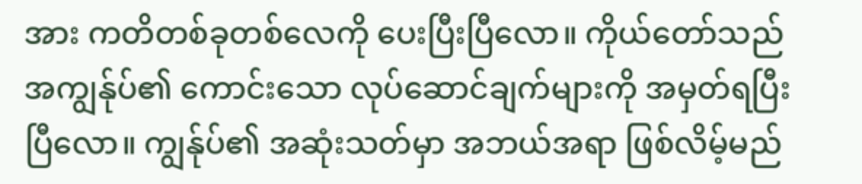အား ကတိတစ်ခုတစ်လေကို ပေးပြီးပြီလော။ ကိုယ်တော်သည် အကျွန်ုပ်၏ ကောင်းသော လုပ်ဆောင်ချက်များကို အမှတ်ရပြီးပြီလော။ ကျွန်ုပ်၏ အဆုံးသတ်မှာ အဘယ်အရာ ဖြစ်လိမ့်မည်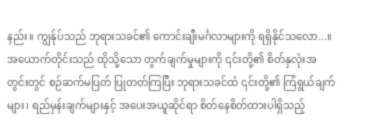နည်း။ ကျွန်ုပ်သည် ဘုရားသခင်၏ ကောင်းချီးမင်္ဂလာများကို ရရှိနိုင်သလော...။ အယောက်တိုင်းသည် ထိုသို့သော တွက်ချက်မှုများကို ၎င်းတို့၏ စိတ်နှလုံးအတွင်းတွင် စဉ်ဆက်မပြတ် ပြုတတ်ကြပြီး ဘုရားသခင်ထံ ၎င်းတို့၏ ကြံရွယ်ချက်များ၊ ရည်မှန်းချက်များနှင့် အပေးအယူဆိုင်ရာ စိတ်နေစိတ်ထားပါရှိသည့်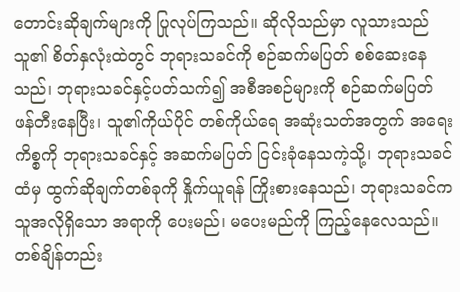တောင်းဆိုချက်များကို ပြုလုပ်ကြသည်။ ဆိုလိုသည်မှာ လူသားသည် သူ၏ စိတ်နှလုံးထဲတွင် ဘုရားသခင်ကို စဉ်ဆက်မပြတ် စစ်ဆေးနေသည်၊ ဘုရားသခင်နှင့်ပတ်သက်၍ အစီအစဉ်များကို စဉ်ဆက်မပြတ် ဖန်တီးနေပြီး၊ သူ၏ကိုယ်ပိုင် တစ်ကိုယ်ရေ အဆုံးသတ်အတွက် အရေးကိစ္စကို ဘုရားသခင်နှင့် အဆက်မပြတ် ငြင်းခုံနေသကဲ့သို့၊ ဘုရားသခင်ထံမှ ထွက်ဆိုချက်တစ်ခုကို နှိုက်ယူရန် ကြိုးစားနေသည်၊ ဘုရားသခင်က သူအလိုရှိသော အရာကို ပေးမည်၊ မပေးမည်ကို ကြည့်နေလေသည်။ တစ်ချိန်တည်း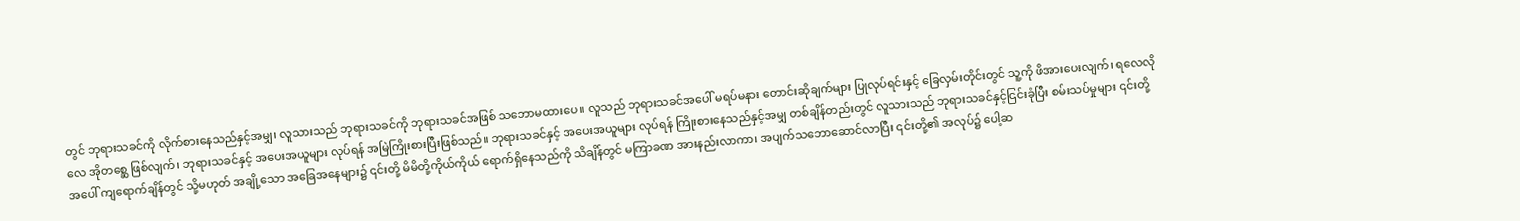တွင် ဘုရားသခင်ကို လိုက်စားနေသည်နှင့်အမျှ၊ လူသားသည် ဘုရားသခင်ကို ဘုရားသခင်အဖြစ် သဘောမထားပေ။ လူသည် ဘုရားသခင်အပေါ် မရပ်မနား တောင်းဆိုချက်များ ပြုလုပ်ရင်းနှင့် ခြေလှမ်းတိုင်းတွင် သူ့ကို ဖိအားပေးလျက်၊ ရလေလိုလေ အိုတစ္ဆေ ဖြစ်လျက်၊ ဘုရားသခင်နှင့် အပေးအယူများ လုပ်ရန် အမြဲကြိုးစားပြီးဖြစ်သည်။ ဘုရားသခင်နှင့် အပေးအယူများ လုပ်ရန် ကြိုးစားနေသည်နှင့်အမျှ တစ်ချိန်တည်းတွင် လူသားသည် ဘုရားသခင်နှင့်ငြင်းခုံပြီး စမ်းသပ်မှုများ ၎င်းတို့အပေါ် ကျရောက်ချိန်တွင် သို့မဟုတ် အချို့သော အခြေအနေများ၌ ၎င်းတို့ မိမိတို့ကိုယ်ကိုယ် ရောက်ရှိနေသည်ကို သိချိန်တွင် မကြာခဏ အားနည်းလာကာ၊ အပျက်သဘောဆောင်လာပြီး ၎င်းတို့၏ အလုပ်၌ ပေါ့ဆ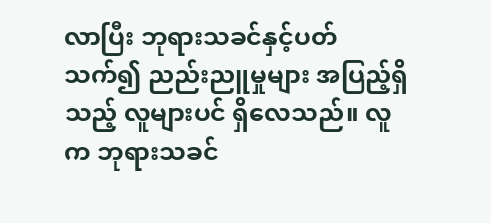လာပြီး ဘုရားသခင်နှင့်ပတ်သက်၍ ညည်းညူမှုများ အပြည့်ရှိသည့် လူများပင် ရှိလေသည်။ လူက ဘုရားသခင်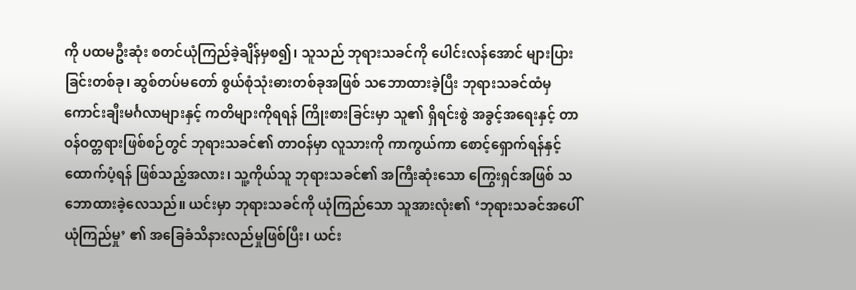ကို ပထမဦးဆုံး စတင်ယုံကြည်ခဲ့ချိန်မှစ၍၊ သူသည် ဘုရားသခင်ကို ပေါင်းလန်အောင် များပြားခြင်းတစ်ခု၊ ဆွစ်တပ်မတော် စွယ်စုံသုံးဓားတစ်ခုအဖြစ် သဘောထားခဲ့ပြီး ဘုရားသခင်ထံမှ ကောင်းချီးမင်္ဂလာများနှင့် ကတိများကိုရရန် ကြိုးစားခြင်းမှာ သူ၏ ရှိရင်းစွဲ အခွင့်အရေးနှင့် တာဝန်ဝတ္တရားဖြစ်စဉ်တွင် ဘုရားသခင်၏ တာဝန်မှာ လူသားကို ကာကွယ်ကာ စောင့်ရှောက်ရန်နှင့် ထောက်ပံ့ရန် ဖြစ်သည့်အလား၊ သူ့ကိုယ်သူ ဘုရားသခင်၏ အကြီးဆုံးသော ကြွေးရှင်အဖြစ် သဘောထားခဲ့လေသည်။ ယင်းမှာ ဘုရားသခင်ကို ယုံကြည်သော သူအားလုံး၏ ‘ဘုရားသခင်အပေါ် ယုံကြည်မှု’ ၏ အခြေခံသိနားလည်မှုဖြစ်ပြီး၊ ယင်း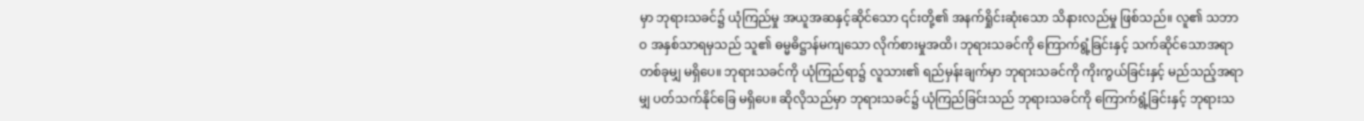မှာ ဘုရားသခင်၌ ယုံကြည်မှု အယူအဆနှင့်ဆိုင်သော ၎င်းတို့၏ အနက်ရှိုင်းဆုံးသော သိနားလည်မှု ဖြစ်သည်။ လူ၏ သဘာဝ အနှစ်သာရမှသည် သူ၏ ဓမ္မဓိဋ္ဌာန်မကျသော လိုက်စားမှုအထိ၊ ဘုရားသခင်ကို ကြောက်ရွံ့ခြင်းနှင့် သက်ဆိုင်သောအရာ တစ်ခုမျှ မရှိပေ။ ဘုရားသခင်ကို ယုံကြည်ရာ၌ လူသား၏ ရည်မှန်းချက်မှာ ဘုရားသခင်ကို ကိုးကွယ်ခြင်းနှင့် မည်သည့်အရာမျှ ပတ်သက်နိုင်ခြေ မရှိပေ။ ဆိုလိုသည်မှာ ဘုရားသခင်၌ ယုံကြည်ခြင်းသည် ဘုရားသခင်ကို ကြောက်ရွံ့ခြင်းနှင့် ဘုရားသ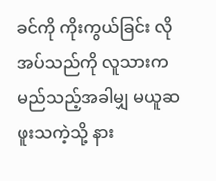ခင်ကို ကိုးကွယ်ခြင်း လိုအပ်သည်ကို လူသားက မည်သည့်အခါမျှ မယူဆဖူးသကဲ့သို့ နား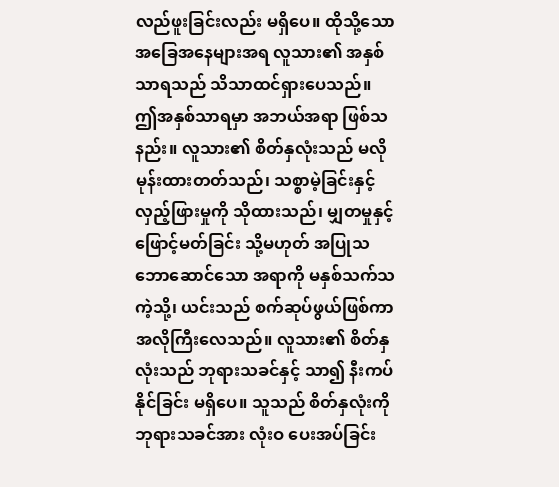လည်ဖူးခြင်းလည်း မရှိပေ။ ထိုသို့သော အခြေအနေများအရ လူသား၏ အနှစ်သာရသည် သိသာထင်ရှားပေသည်။ ဤအနှစ်သာရမှာ အဘယ်အရာ ဖြစ်သနည်း။ လူသား၏ စိတ်နှလုံးသည် မလိုမုန်းထားတတ်သည်၊ သစ္စာမဲ့ခြင်းနှင့် လှည့်ဖြားမှုကို သိုထားသည်၊ မျှတမှုနှင့် ဖြောင့်မတ်ခြင်း သို့မဟုတ် အပြုသဘောဆောင်သော အရာကို မနှစ်သက်သကဲ့သို့၊ ယင်းသည် စက်ဆုပ်ဖွယ်ဖြစ်ကာ အလိုကြီးလေသည်။ လူသား၏ စိတ်နှလုံးသည် ဘုရားသခင်နှင့် သာ၍ နီးကပ်နိုင်ခြင်း မရှိပေ။ သူသည် စိတ်နှလုံးကို ဘုရားသခင်အား လုံးဝ ပေးအပ်ခြင်း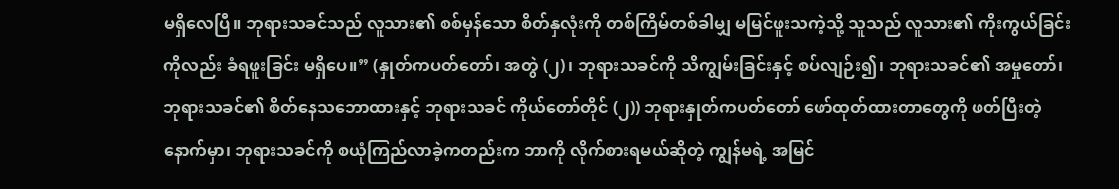မရှိလေပြီ။ ဘုရားသခင်သည် လူသား၏ စစ်မှန်သော စိတ်နှလုံးကို တစ်ကြိမ်တစ်ခါမျှ မမြင်ဖူးသကဲ့သို့ သူသည် လူသား၏ ကိုးကွယ်ခြင်းကိုလည်း ခံရဖူးခြင်း မရှိပေ။” (နှုတ်ကပတ်တော်၊ အတွဲ (၂)၊ ဘုရားသခင်ကို သိကျွမ်းခြင်းနှင့် စပ်လျဉ်း၍၊ ဘုရားသခင်၏ အမှုတော်၊ ဘုရားသခင်၏ စိတ်နေသဘောထားနှင့် ဘုရားသခင် ကိုယ်တော်တိုင် (၂)) ဘုရားနှုတ်ကပတ်တော် ဖော်ထုတ်ထားတာတွေကို ဖတ်ပြီးတဲ့နောက်မှာ၊ ဘုရားသခင်ကို စယုံကြည်လာခဲ့ကတည်းက ဘာကို လိုက်စားရမယ်ဆိုတဲ့ ကျွန်မရဲ့ အမြင်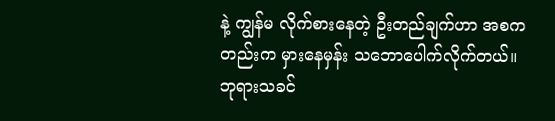နဲ့ ကျွန်မ လိုက်စားနေတဲ့ ဦးတည်ချက်ဟာ အစကတည်းက မှားနေမှန်း သဘောပေါက်လိုက်တယ်။ ဘုရားသခင်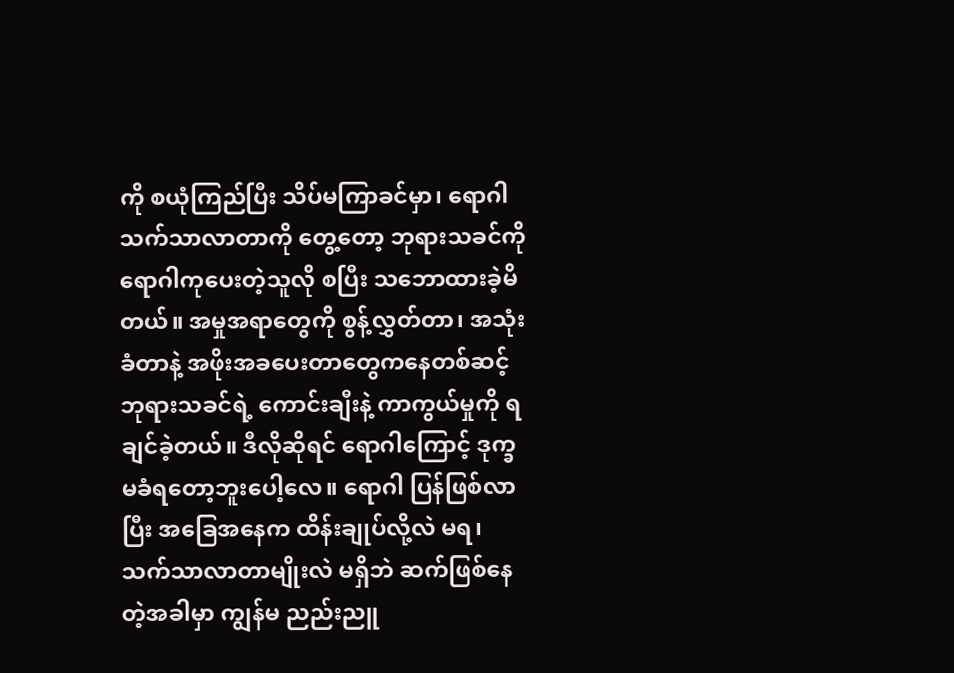ကို စယုံကြည်ပြီး သိပ်မကြာခင်မှာ၊ ရောဂါသက်သာလာတာကို တွေ့တော့ ဘုရားသခင်ကို ရောဂါကုပေးတဲ့သူလို စပြီး သဘောထားခဲ့မိတယ်။ အမှုအရာတွေကို စွန့်လွှတ်တာ၊ အသုံးခံတာနဲ့ အဖိုးအခပေးတာတွေကနေတစ်ဆင့် ဘုရားသခင်ရဲ့ ကောင်းချီးနဲ့ ကာကွယ်မှုကို ရချင်ခဲ့တယ်။ ဒီလိုဆိုရင် ရောဂါကြောင့် ဒုက္ခမခံရတော့ဘူးပေါ့လေ။ ရောဂါ ပြန်ဖြစ်လာပြီး အခြေအနေက ထိန်းချုပ်လို့လဲ မရ၊ သက်သာလာတာမျိုးလဲ မရှိဘဲ ဆက်ဖြစ်နေတဲ့အခါမှာ ကျွန်မ ညည်းညူ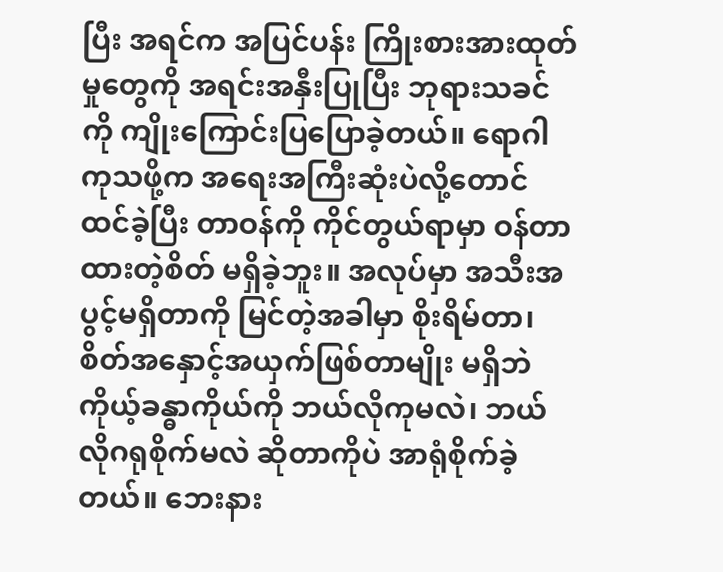ပြီး အရင်က အပြင်ပန်း ကြိုးစားအားထုတ်မှုတွေကို အရင်းအနှီးပြုပြီး ဘုရားသခင်ကို ကျိုးကြောင်းပြပြောခဲ့တယ်။ ရောဂါကုသဖို့က အရေးအကြီးဆုံးပဲလို့တောင် ထင်ခဲ့ပြီး တာဝန်ကို ကိုင်တွယ်ရာမှာ ဝန်တာထားတဲ့စိတ် မရှိခဲ့ဘူး။ အလုပ်မှာ အသီးအပွင့်မရှိတာကို မြင်တဲ့အခါမှာ စိုးရိမ်တာ၊ စိတ်အနှောင့်အယှက်ဖြစ်တာမျိုး မရှိဘဲ ကိုယ့်ခန္ဓာကိုယ်ကို ဘယ်လိုကုမလဲ၊ ဘယ်လိုဂရုစိုက်မလဲ ဆိုတာကိုပဲ အာရုံစိုက်ခဲ့တယ်။ ဘေးနား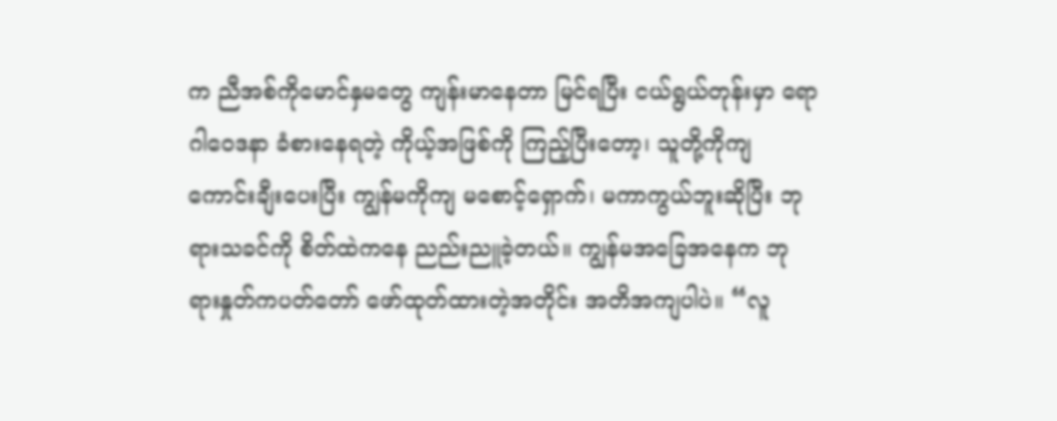က ညီအစ်ကိုမောင်နှမတွေ ကျန်းမာနေတာ မြင်ရပြီး ငယ်ရွယ်တုန်းမှာ ရောဂါဝေဒနာ ခံစားနေရတဲ့ ကိုယ့်အဖြစ်ကို ကြည့်ပြီးတော့၊ သူတို့ကိုကျ ကောင်းချီးပေးပြီး ကျွန်မကိုကျ မစောင့်ရှောက်၊ မကာကွယ်ဘူးဆိုပြီး ဘုရားသခင်ကို စိတ်ထဲကနေ ညည်းညူခဲ့တယ်။ ကျွန်မအခြေအနေက ဘုရားနှုတ်ကပတ်တော် ဖော်ထုတ်ထားတဲ့အတိုင်း အတိအကျပါပဲ။ “လူ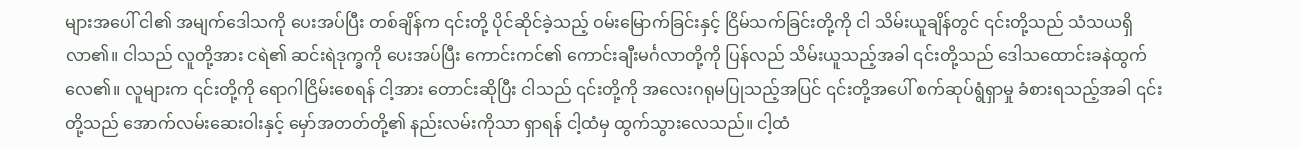များအပေါ် ငါ၏ အမျက်ဒေါသကို ပေးအပ်ပြီး တစ်ချိန်က ၎င်းတို့ ပိုင်ဆိုင်ခဲ့သည့် ဝမ်းမြောက်ခြင်းနှင့် ငြိမ်သက်ခြင်းတို့ကို ငါ သိမ်းယူချိန်တွင် ၎င်းတို့သည် သံသယရှိလာ၏။ ငါသည် လူတို့အား ငရဲ၏ ဆင်းရဲဒုက္ခကို ပေးအပ်ပြီး ကောင်းကင်၏ ကောင်းချီးမင်္ဂလာတို့ကို ပြန်လည် သိမ်းယူသည့်အခါ ၎င်းတို့သည် ဒေါသထောင်းခနဲထွက်လေ၏။ လူများက ၎င်းတို့ကို ရောဂါငြိမ်းစေရန် ငါ့အား တောင်းဆိုပြီး ငါသည် ၎င်းတို့ကို အလေးဂရုမပြုသည့်အပြင် ၎င်းတို့အပေါ် စက်ဆုပ်ရွံရှာမှု ခံစားရသည့်အခါ ၎င်းတို့သည် အောက်လမ်းဆေးဝါးနှင့် မှော်အတတ်တို့၏ နည်းလမ်းကိုသာ ရှာရန် ငါ့ထံမှ ထွက်သွားလေသည်။ ငါ့ထံ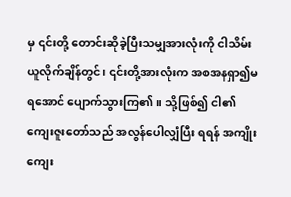မှ ၎င်းတို့ တောင်းဆိုခဲ့ပြီးသမျှအားလုံးကို ငါသိမ်းယူလိုက်ချိန်တွင်၊ ၎င်းတို့အားလုံးက အစအနရှာ၍မရအောင် ပျောက်သွားကြ၏။ သို့ဖြစ်၍ ငါ၏ ကျေးဇူးတော်သည် အလွန်ပေါလျှံပြီး ရရန် အကျိုးကျေး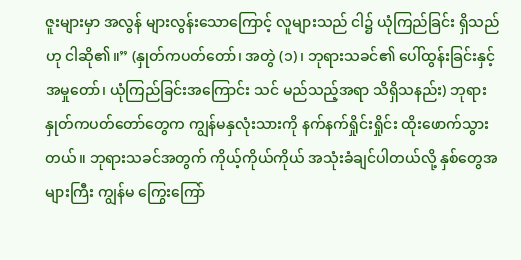ဇူးများမှာ အလွန် များလွန်းသောကြောင့် လူများသည် ငါ၌ ယုံကြည်ခြင်း ရှိသည်ဟု ငါဆို၏။” (နှုတ်ကပတ်တော်၊ အတွဲ (၁)၊ ဘုရားသခင်၏ ပေါ်ထွန်းခြင်းနှင့် အမှုတော်၊ ယုံကြည်ခြင်းအကြောင်း သင် မည်သည့်အရာ သိရှိသနည်း) ဘုရားနှုတ်ကပတ်တော်တွေက ကျွန်မနှလုံးသားကို နက်နက်ရှိုင်းရှိုင်း ထိုးဖောက်သွားတယ်။ ဘုရားသခင်အတွက် ကိုယ့်ကိုယ်ကိုယ် အသုံးခံချင်ပါတယ်လို့ နှစ်တွေအများကြီး ကျွန်မ ကြွေးကြော်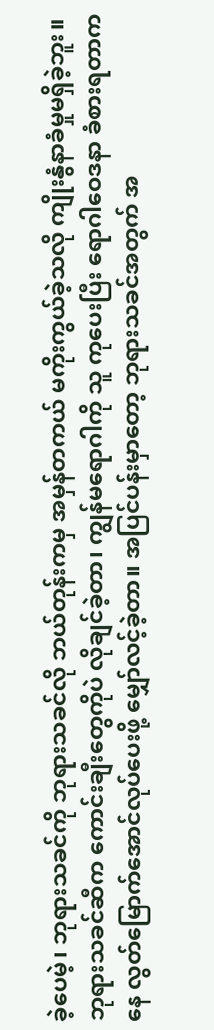ခဲ့ပေမဲ့၊ ဘုရားသခင်ကို ဘုရားသခင်လို ဘယ်တုန်းကမှ အမှန်တကယ် မကိုးကွယ်ခဲ့သလို ကျိုးနွံနာခံမှုမရှိခဲ့ဘူး။ ဘုရားသခင်ဆီက ကောင်းချီးတွေကိုပဲ လိုချင်ခဲ့တာ၊ ကျွန်မရောဂါကို သူ ကုပေးပြီး ရောဂါဝေဒနာ ခံစားရတာကနေ လွတ်မြောက်အောင်လုပ်ပေးဖို့ မျှော်လင့်ခဲ့တာ။ အပြင်ပန်းမှာတော့ ဘုရားသခင်အတွက် အ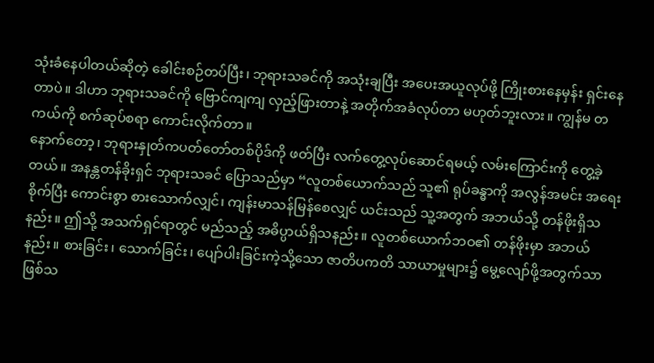သုံးခံနေပါတယ်ဆိုတဲ့ ခေါင်းစဉ်တပ်ပြီး၊ ဘုရားသခင်ကို အသုံးချပြီး အပေးအယူလုပ်ဖို့ ကြိုးစားနေမှန်း ရှင်းနေတာပဲ။ ဒါဟာ ဘုရားသခင်ကို ဗြောင်ကျကျ လှည့်ဖြားတာနဲ့ အတိုက်အခံလုပ်တာ မဟုတ်ဘူးလား။ ကျွန်မ တကယ်ကို စက်ဆုပ်စရာ ကောင်းလိုက်တာ။
နောက်တော့၊ ဘုရားနှုတ်ကပတ်တော်တစ်ပိုဒ်ကို ဖတ်ပြီး လက်တွေ့လုပ်ဆောင်ရမယ့် လမ်းကြောင်းကို တွေ့ခဲ့တယ်။ အနန္တတန်ခိုးရှင် ဘုရားသခင် ပြောသည်မှာ “လူတစ်ယောက်သည် သူ၏ ရုပ်ခန္ဓာကို အလွန်အမင်း အရေးစိုက်ပြီး ကောင်းစွာ စားသောက်လျှင်၊ ကျန်းမာသန်မြန်စေလျှင် ယင်းသည် သူ့အတွက် အဘယ်သို့ တန်ဖိုးရှိသနည်း။ ဤသို့ အသက်ရှင်ရာတွင် မည်သည့် အဓိပ္ပာယ်ရှိသနည်း။ လူတစ်ယောက်ဘဝ၏ တန်ဖိုးမှာ အဘယ်နည်း။ စားခြင်း၊ သောက်ခြင်း၊ ပျော်ပါးခြင်းကဲ့သို့သော ဇာတိပကတိ သာယာမှုများ၌ မွေ့လျော်ဖို့အတွက်သာ ဖြစ်သ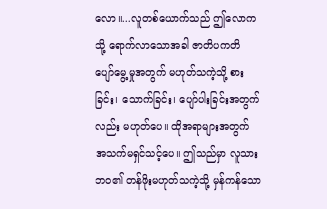လော။...လူတစ်ယောက်သည် ဤလောကသို့ ရောက်လာသောအခါ ဇာတိပကတိ ပျော်မွေ့မှုအတွက် မဟုတ်သကဲ့သို့ စားခြင်း၊ သောက်ခြင်း၊ ပျော်ပါးခြင်းအတွက်လည်း မဟုတ်ပေ။ ထိုအရာများအတွက် အသက်မရှင်သင့်ပေ။ ဤသည်မှာ လူသားဘဝ၏ တန်ဖိုးမဟုတ်သကဲ့သို့ မှန်ကန်သော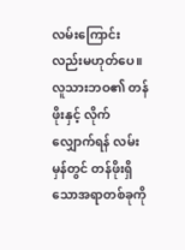လမ်းကြောင်းလည်းမဟုတ်ပေ။ လူသားဘဝ၏ တန်ဖိုးနှင့် လိုက်လျှောက်ရန် လမ်းမှန်တွင် တန်ဖိုးရှိသောအရာတစ်ခုကို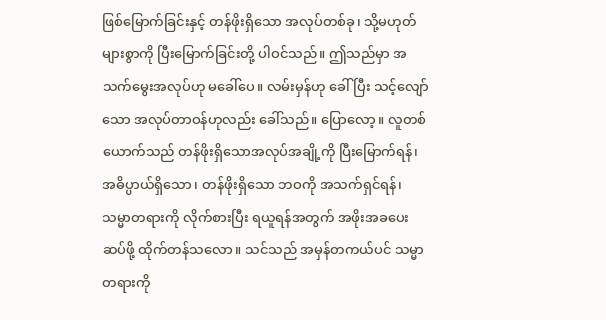ဖြစ်မြောက်ခြင်းနှင့် တန်ဖိုးရှိသော အလုပ်တစ်ခု၊ သို့မဟုတ် များစွာကို ပြီးမြောက်ခြင်းတို့ ပါဝင်သည်။ ဤသည်မှာ အသက်မွေးအလုပ်ဟု မခေါ်ပေ။ လမ်းမှန်ဟု ခေါ်ပြီး သင့်လျော်သော အလုပ်တာဝန်ဟုလည်း ခေါ်သည်။ ပြောလော့။ လူတစ်ယောက်သည် တန်ဖိုးရှိသောအလုပ်အချို့ကို ပြီးမြောက်ရန်၊ အဓိပ္ပာယ်ရှိသော၊ တန်ဖိုးရှိသော ဘဝကို အသက်ရှင်ရန်၊ သမ္မာတရားကို လိုက်စားပြီး ရယူရန်အတွက် အဖိုးအခပေးဆပ်ဖို့ ထိုက်တန်သလော။ သင်သည် အမှန်တကယ်ပင် သမ္မာတရားကို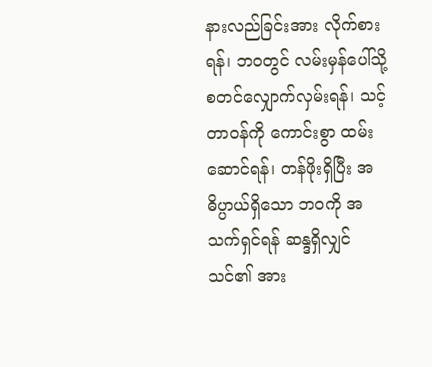နားလည်ခြင်းအား လိုက်စားရန်၊ ဘဝတွင် လမ်းမှန်ပေါ်သို့ စတင်လျှောက်လှမ်းရန်၊ သင့်တာဝန်ကို ကောင်းစွာ ထမ်းဆောင်ရန်၊ တန်ဖိုးရှိပြီး အဓိပ္ပာယ်ရှိသော ဘဝကို အသက်ရှင်ရန် ဆန္ဒရှိလျှင် သင်၏ အား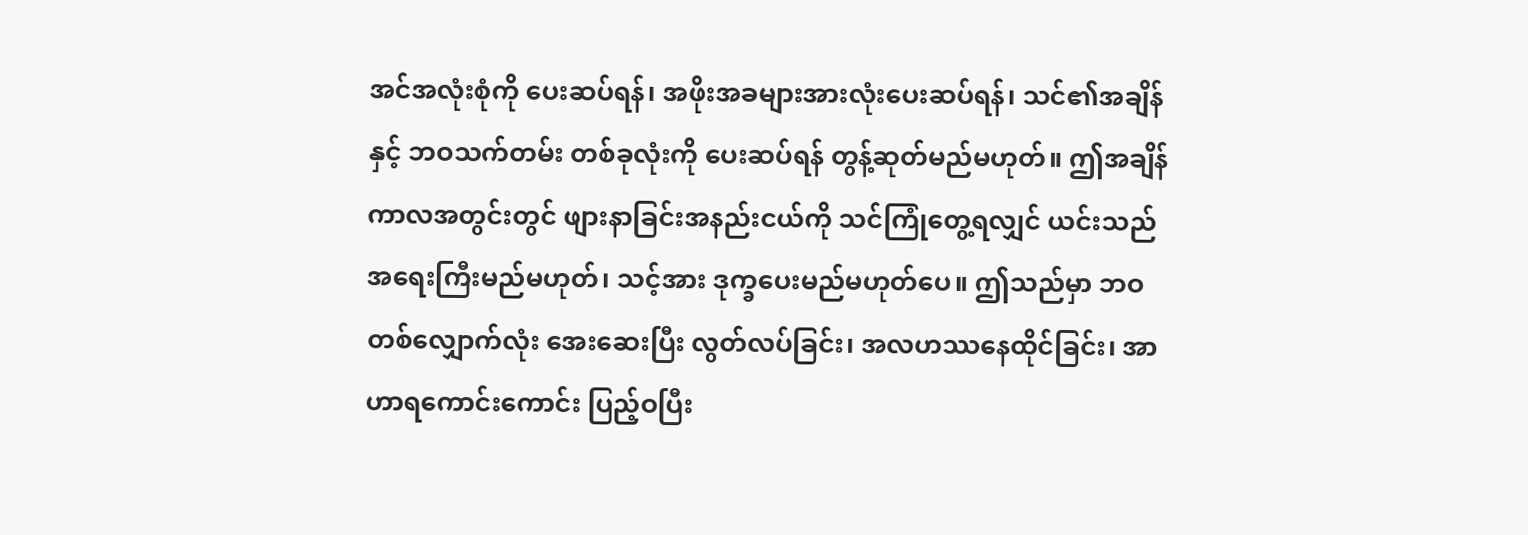အင်အလုံးစုံကို ပေးဆပ်ရန်၊ အဖိုးအခများအားလုံးပေးဆပ်ရန်၊ သင်၏အချိန်နှင့် ဘဝသက်တမ်း တစ်ခုလုံးကို ပေးဆပ်ရန် တွန့်ဆုတ်မည်မဟုတ်။ ဤအချိန်ကာလအတွင်းတွင် ဖျားနာခြင်းအနည်းငယ်ကို သင်ကြုံတွေ့ရလျှင် ယင်းသည် အရေးကြီးမည်မဟုတ်၊ သင့်အား ဒုက္ခပေးမည်မဟုတ်ပေ။ ဤသည်မှာ ဘဝတစ်လျှောက်လုံး အေးဆေးပြီး လွတ်လပ်ခြင်း၊ အလဟဿနေထိုင်ခြင်း၊ အာဟာရကောင်းကောင်း ပြည့်ဝပြီး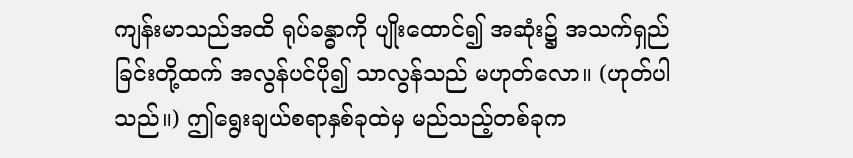ကျန်းမာသည်အထိ ရုပ်ခန္ဓာကို ပျိုးထောင်၍ အဆုံး၌ အသက်ရှည်ခြင်းတို့ထက် အလွန်ပင်ပို၍ သာလွန်သည် မဟုတ်လော။ (ဟုတ်ပါသည်။) ဤရွေးချယ်စရာနှစ်ခုထဲမှ မည်သည့်တစ်ခုက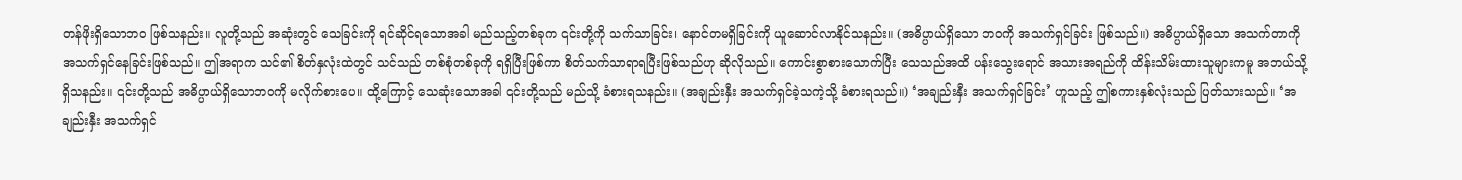တန်ဖိုးရှိသောဘဝ ဖြစ်သနည်း။ လူတို့သည် အဆုံးတွင် သေခြင်းကို ရင်ဆိုင်ရသောအခါ မည်သည့်တစ်ခုက ၎င်းတို့ကို သက်သာခြင်း၊ နောင်တမရှိခြင်းကို ယူဆောင်လာနိုင်သနည်း။ (အဓိပ္ပာယ်ရှိသော ဘဝကို အသက်ရှင်ခြင်း ဖြစ်သည်။) အဓိပ္ပာယ်ရှိသော အသက်တာကို အသက်ရှင်နေခြင်းဖြစ်သည်။ ဤအရာက သင်၏ စိတ်နှလုံးထဲတွင် သင်သည် တစ်စုံတစ်ခုကို ရရှိပြီးဖြစ်ကာ စိတ်သက်သာရာရပြီးဖြစ်သည်ဟု ဆိုလိုသည်။ ကောင်းစွာစားသောက်ပြီး သေသည်အထိ ပန်းသွေးရောင် အသားအရည်ကို ထိန်းသိမ်းထားသူများကမူ အဘယ်သို့ ရှိသနည်း။ ၎င်းတို့သည် အဓိပ္ပာယ်ရှိသောဘဝကို မလိုက်စားပေ။ ထို့ကြောင့် သေဆုံးသောအခါ ၎င်းတို့သည် မည်သို့ ခံစားရသနည်း။ (အချည်းနှီး အသက်ရှင်ခဲ့သကဲ့သို့ ခံစားရသည်။) ‘အချည်းနှီး အသက်ရှင်ခြင်း’ ဟူသည့် ဤစကားနှစ်လုံးသည် ပြတ်သားသည်။ ‘အချည်းနှီး အသက်ရှင်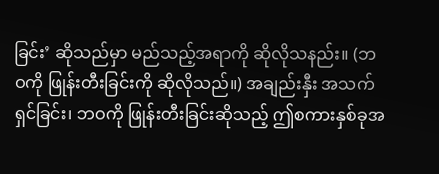ခြင်း’ ဆိုသည်မှာ မည်သည့်အရာကို ဆိုလိုသနည်း။ (ဘဝကို ဖြုန်းတီးခြင်းကို ဆိုလိုသည်။) အချည်းနှီး အသက်ရှင်ခြင်း၊ ဘဝကို ဖြုန်းတီးခြင်းဆိုသည့် ဤစကားနှစ်ခုအ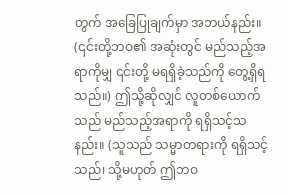တွက် အခြေပြုချက်မှာ အဘယ်နည်း။ (၎င်းတို့ဘဝ၏ အဆုံးတွင် မည်သည့်အရာကိုမျှ ၎င်းတို့ မရရှိခဲ့သည်ကို တွေ့ရှိရသည်။) ဤသို့ဆိုလျှင် လူတစ်ယောက်သည် မည်သည့်အရာကို ရရှိသင့်သနည်း။ (သူသည် သမ္မာတရားကို ရရှိသင့်သည်၊ သို့မဟုတ် ဤဘဝ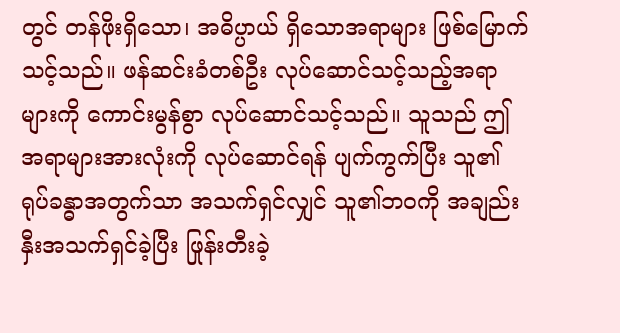တွင် တန်ဖိုးရှိသော၊ အဓိပ္ပာယ် ရှိသောအရာများ ဖြစ်မြောက်သင့်သည်။ ဖန်ဆင်းခံတစ်ဦး လုပ်ဆောင်သင့်သည့်အရာများကို ကောင်းမွန်စွာ လုပ်ဆောင်သင့်သည်။ သူသည် ဤအရာများအားလုံးကို လုပ်ဆောင်ရန် ပျက်ကွက်ပြီး သူ၏ ရုပ်ခန္ဓာအတွက်သာ အသက်ရှင်လျှင် သူ၏ဘဝကို အချည်းနှီးအသက်ရှင်ခဲ့ပြီး ဖြုန်းတီးခဲ့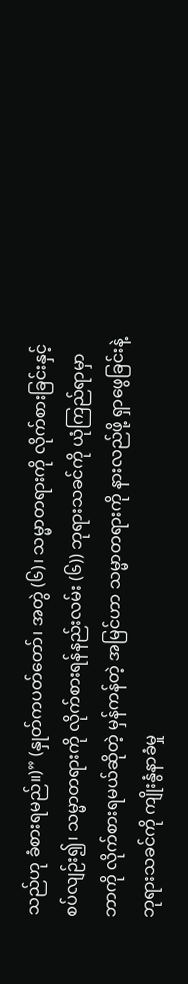သည်ဟု ခံစားရမည်။)” (နှုတ်ကပတ်တော်၊ အတွဲ (၆)၊ သမ္မာတရားကို လိုက်စားခြင်းနှင့် စပ်လျဉ်း၍၊ သမ္မာတရားကို လိုက်စားရန်နည်းလမ်း (၆)) ဘုရားသခင်ကို ယုံကြည်ရာမှာ ဘာကို လိုက်စားရမယ်ဆိုတဲ့ မှန်ကန်တဲ့ အမြင်ဟာ သမ္မာတရားကို နားလည်ဖို့ ရှာဖွေခြင်းနဲ့ ဘုရားသခင်ကို ကျိုးနွံနာခံမှု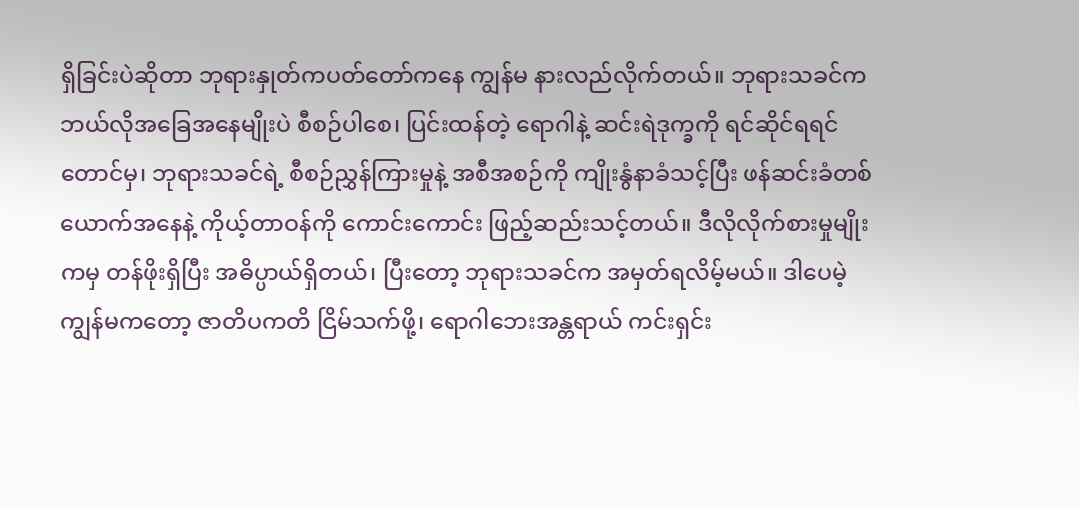ရှိခြင်းပဲဆိုတာ ဘုရားနှုတ်ကပတ်တော်ကနေ ကျွန်မ နားလည်လိုက်တယ်။ ဘုရားသခင်က ဘယ်လိုအခြေအနေမျိုးပဲ စီစဉ်ပါစေ၊ ပြင်းထန်တဲ့ ရောဂါနဲ့ ဆင်းရဲဒုက္ခကို ရင်ဆိုင်ရရင်တောင်မှ၊ ဘုရားသခင်ရဲ့ စီစဉ်ညွှန်ကြားမှုနဲ့ အစီအစဉ်ကို ကျိုးနွံနာခံသင့်ပြီး ဖန်ဆင်းခံတစ်ယောက်အနေနဲ့ ကိုယ့်တာဝန်ကို ကောင်းကောင်း ဖြည့်ဆည်းသင့်တယ်။ ဒီလိုလိုက်စားမှုမျိုးကမှ တန်ဖိုးရှိပြီး အဓိပ္ပာယ်ရှိတယ်၊ ပြီးတော့ ဘုရားသခင်က အမှတ်ရလိမ့်မယ်။ ဒါပေမဲ့ ကျွန်မကတော့ ဇာတိပကတိ ငြိမ်သက်ဖို့၊ ရောဂါဘေးအန္တရာယ် ကင်းရှင်း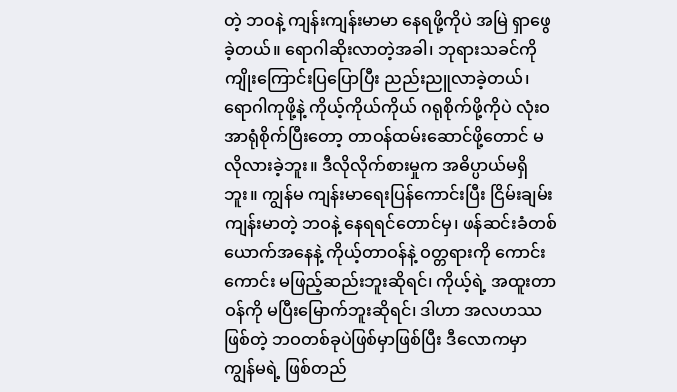တဲ့ ဘဝနဲ့ ကျန်းကျန်းမာမာ နေရဖို့ကိုပဲ အမြဲ ရှာဖွေခဲ့တယ်။ ရောဂါဆိုးလာတဲ့အခါ၊ ဘုရားသခင်ကို ကျိုးကြောင်းပြပြောပြီး ညည်းညူလာခဲ့တယ်၊ ရောဂါကုဖို့နဲ့ ကိုယ့်ကိုယ်ကိုယ် ဂရုစိုက်ဖို့ကိုပဲ လုံးဝ အာရုံစိုက်ပြီးတော့ တာဝန်ထမ်းဆောင်ဖို့တောင် မလိုလားခဲ့ဘူး။ ဒီလိုလိုက်စားမှုက အဓိပ္ပာယ်မရှိဘူး။ ကျွန်မ ကျန်းမာရေးပြန်ကောင်းပြီး ငြိမ်းချမ်းကျန်းမာတဲ့ ဘဝနဲ့ နေရရင်တောင်မှ၊ ဖန်ဆင်းခံတစ်ယောက်အနေနဲ့ ကိုယ့်တာဝန်နဲ့ ဝတ္တရားကို ကောင်းကောင်း မဖြည့်ဆည်းဘူးဆိုရင်၊ ကိုယ့်ရဲ့ အထူးတာဝန်ကို မပြီးမြောက်ဘူးဆိုရင်၊ ဒါဟာ အလဟဿဖြစ်တဲ့ ဘဝတစ်ခုပဲဖြစ်မှာဖြစ်ပြီး ဒီလောကမှာ ကျွန်မရဲ့ ဖြစ်တည်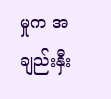မှုက အချည်းနှီး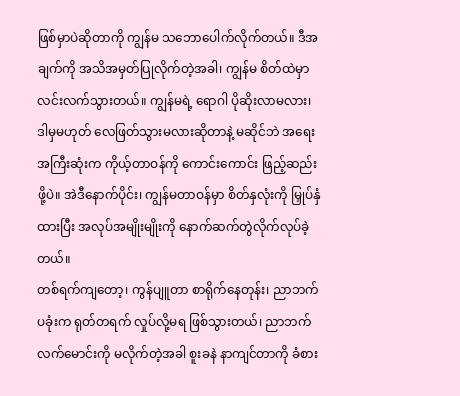ဖြစ်မှာပဲဆိုတာကို ကျွန်မ သဘောပေါက်လိုက်တယ်။ ဒီအချက်ကို အသိအမှတ်ပြုလိုက်တဲ့အခါ၊ ကျွန်မ စိတ်ထဲမှာ လင်းလက်သွားတယ်။ ကျွန်မရဲ့ ရောဂါ ပိုဆိုးလာမလား၊ ဒါမှမဟုတ် လေဖြတ်သွားမလားဆိုတာနဲ့ မဆိုင်ဘဲ အရေးအကြီးဆုံးက ကိုယ့်တာဝန်ကို ကောင်းကောင်း ဖြည့်ဆည်းဖို့ပဲ။ အဲဒီနောက်ပိုင်း၊ ကျွန်မတာဝန်မှာ စိတ်နှလုံးကို မြှုပ်နှံထားပြီး အလုပ်အမျိုးမျိုးကို နောက်ဆက်တွဲလိုက်လုပ်ခဲ့တယ်။
တစ်ရက်ကျတော့၊ ကွန်ပျူတာ စာရိုက်နေတုန်း၊ ညာဘက်ပခုံးက ရုတ်တရက် လှုပ်လို့မရ ဖြစ်သွားတယ်၊ ညာဘက်လက်မောင်းကို မလိုက်တဲ့အခါ စူးခနဲ နာကျင်တာကို ခံစား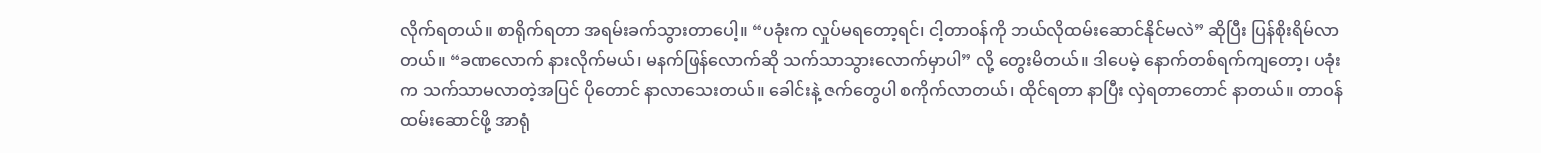လိုက်ရတယ်။ စာရိုက်ရတာ အရမ်းခက်သွားတာပေါ့။ “ပခုံးက လှုပ်မရတော့ရင်၊ ငါ့တာဝန်ကို ဘယ်လိုထမ်းဆောင်နိုင်မလဲ” ဆိုပြီး ပြန်စိုးရိမ်လာတယ်။ “ခဏလောက် နားလိုက်မယ်၊ မနက်ဖြန်လောက်ဆို သက်သာသွားလောက်မှာပါ” လို့ တွေးမိတယ်။ ဒါပေမဲ့ နောက်တစ်ရက်ကျတော့၊ ပခုံးက သက်သာမလာတဲ့အပြင် ပိုတောင် နာလာသေးတယ်။ ခေါင်းနဲ့ ဇက်တွေပါ စကိုက်လာတယ်၊ ထိုင်ရတာ နာပြီး လှဲရတာတောင် နာတယ်။ တာဝန်ထမ်းဆောင်ဖို့ အာရုံ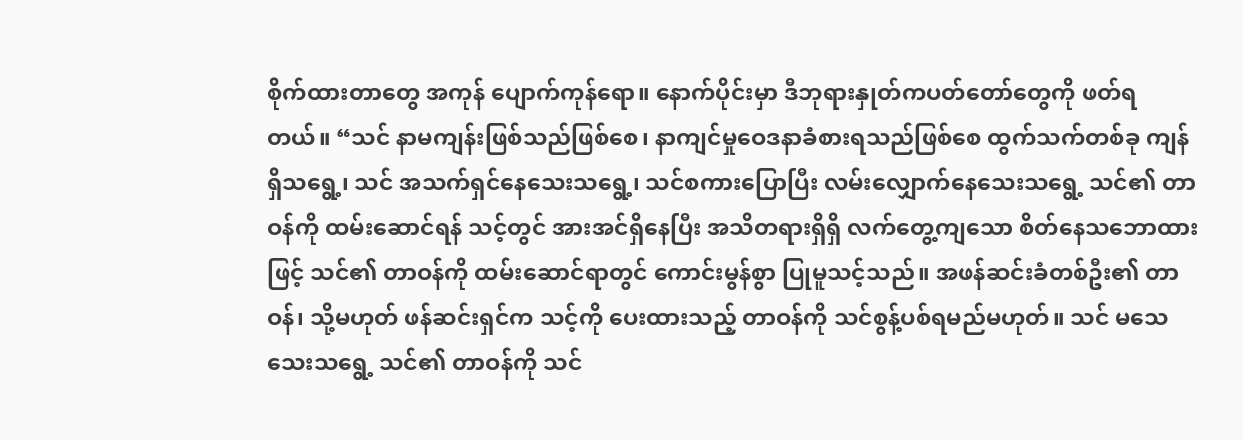စိုက်ထားတာတွေ အကုန် ပျောက်ကုန်ရော။ နောက်ပိုင်းမှာ ဒီဘုရားနှုတ်ကပတ်တော်တွေကို ဖတ်ရတယ်။ “သင် နာမကျန်းဖြစ်သည်ဖြစ်စေ၊ နာကျင်မှုဝေဒနာခံစားရသည်ဖြစ်စေ ထွက်သက်တစ်ခု ကျန်ရှိသရွေ့၊ သင် အသက်ရှင်နေသေးသရွေ့၊ သင်စကားပြောပြီး လမ်းလျှောက်နေသေးသရွေ့ သင်၏ တာဝန်ကို ထမ်းဆောင်ရန် သင့်တွင် အားအင်ရှိနေပြီး အသိတရားရှိရှိ လက်တွေ့ကျသော စိတ်နေသဘောထားဖြင့် သင်၏ တာဝန်ကို ထမ်းဆောင်ရာတွင် ကောင်းမွန်စွာ ပြုမူသင့်သည်။ အဖန်ဆင်းခံတစ်ဦး၏ တာဝန်၊ သို့မဟုတ် ဖန်ဆင်းရှင်က သင့်ကို ပေးထားသည့် တာဝန်ကို သင်စွန့်ပစ်ရမည်မဟုတ်။ သင် မသေသေးသရွေ့ သင်၏ တာဝန်ကို သင်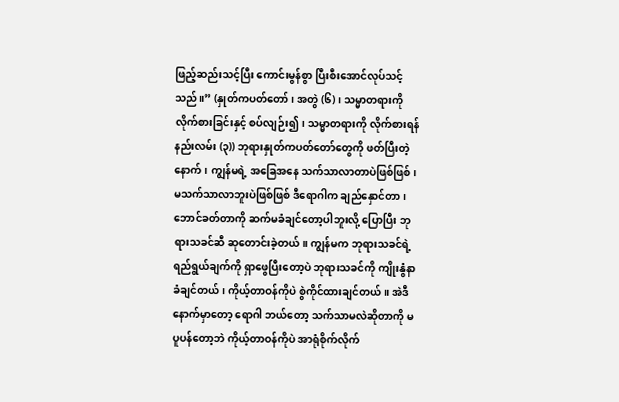ဖြည့်ဆည်းသင့်ပြီး ကောင်းမွန်စွာ ပြီးစီးအောင်လုပ်သင့်သည်။” (နှုတ်ကပတ်တော်၊ အတွဲ (၆)၊ သမ္မာတရားကို လိုက်စားခြင်းနှင့် စပ်လျဉ်း၍၊ သမ္မာတရားကို လိုက်စားရန်နည်းလမ်း (၃)) ဘုရားနှုတ်ကပတ်တော်တွေကို ဖတ်ပြီးတဲ့နောက်၊ ကျွန်မရဲ့ အခြေအနေ သက်သာလာတာပဲဖြစ်ဖြစ်၊ မသက်သာလာဘူးပဲဖြစ်ဖြစ် ဒီရောဂါက ချည်နှောင်တာ၊ ဘောင်ခတ်တာကို ဆက်မခံချင်တော့ပါဘူးလို့ ပြောပြီး ဘုရားသခင်ဆီ ဆုတောင်းခဲ့တယ်။ ကျွန်မက ဘုရားသခင်ရဲ့ ရည်ရွယ်ချက်ကို ရှာဖွေပြီးတော့ပဲ ဘုရားသခင်ကို ကျိုးနွံနာခံချင်တယ်၊ ကိုယ့်တာဝန်ကိုပဲ စွဲကိုင်ထားချင်တယ်။ အဲဒီနောက်မှာတော့ ရောဂါ ဘယ်တော့ သက်သာမလဲဆိုတာကို မပူပန်တော့ဘဲ ကိုယ့်တာဝန်ကိုပဲ အာရုံစိုက်လိုက်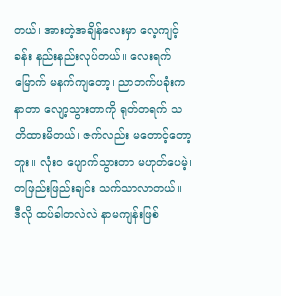တယ်၊ အားတဲ့အချိန်လေးမှာ လေ့ကျင့်ခန်း နည်းနည်းလုပ်တယ်။ လေးရက်မြောက် မနက်ကျတော့၊ ညာဘက်ပခုံးက နာတာ လျော့သွားတာကို ရုတ်တရက် သတိထားမိတယ်၊ ဇက်လည်း မတောင့်တော့ဘူး။ လုံးဝ ပျောက်သွားတာ မဟုတ်ပေမဲ့၊ တဖြည်းဖြည်းချင်း သက်သာလာတယ်။
ဒီလို ထပ်ခါတလဲလဲ နာမကျန်းဖြစ်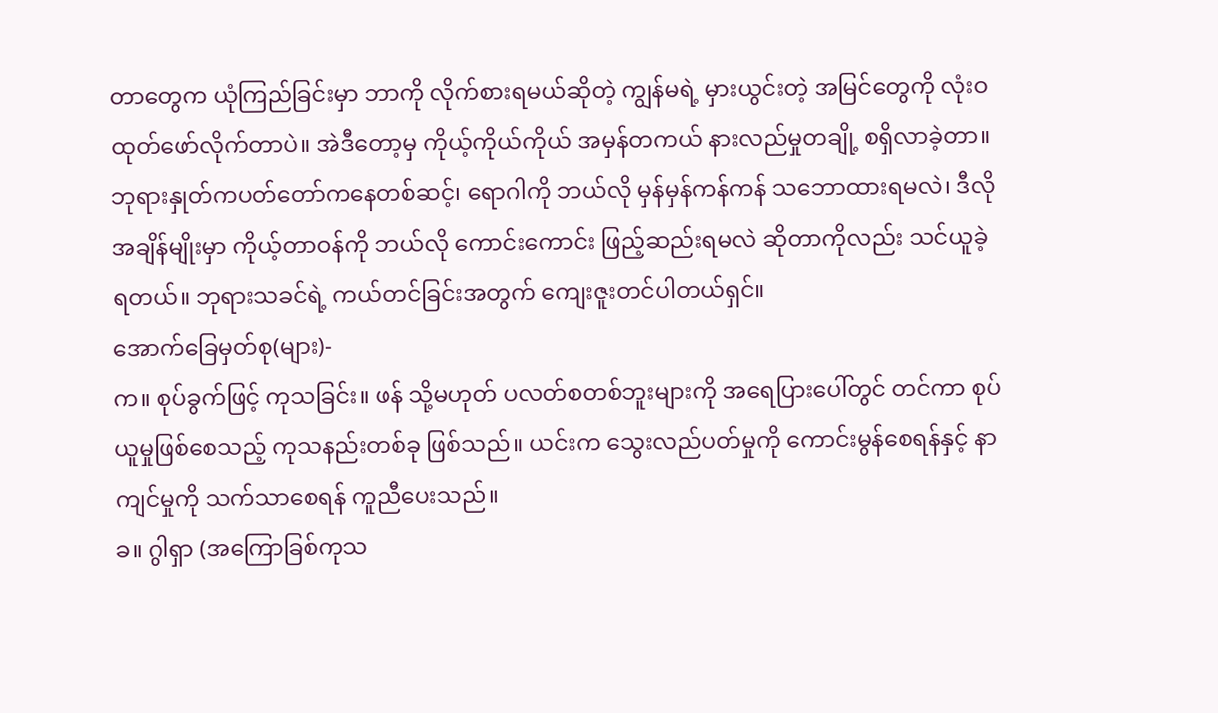တာတွေက ယုံကြည်ခြင်းမှာ ဘာကို လိုက်စားရမယ်ဆိုတဲ့ ကျွန်မရဲ့ မှားယွင်းတဲ့ အမြင်တွေကို လုံးဝ ထုတ်ဖော်လိုက်တာပဲ။ အဲဒီတော့မှ ကိုယ့်ကိုယ်ကိုယ် အမှန်တကယ် နားလည်မှုတချို့ စရှိလာခဲ့တာ။ ဘုရားနှုတ်ကပတ်တော်ကနေတစ်ဆင့်၊ ရောဂါကို ဘယ်လို မှန်မှန်ကန်ကန် သဘောထားရမလဲ၊ ဒီလိုအချိန်မျိုးမှာ ကိုယ့်တာဝန်ကို ဘယ်လို ကောင်းကောင်း ဖြည့်ဆည်းရမလဲ ဆိုတာကိုလည်း သင်ယူခဲ့ရတယ်။ ဘုရားသခင်ရဲ့ ကယ်တင်ခြင်းအတွက် ကျေးဇူးတင်ပါတယ်ရှင်။
အောက်ခြေမှတ်စု(များ)-
က။ စုပ်ခွက်ဖြင့် ကုသခြင်း။ ဖန် သို့မဟုတ် ပလတ်စတစ်ဘူးများကို အရေပြားပေါ်တွင် တင်ကာ စုပ်ယူမှုဖြစ်စေသည့် ကုသနည်းတစ်ခု ဖြစ်သည်။ ယင်းက သွေးလည်ပတ်မှုကို ကောင်းမွန်စေရန်နှင့် နာကျင်မှုကို သက်သာစေရန် ကူညီပေးသည်။
ခ။ ဂွါရှာ (အကြောခြစ်ကုသ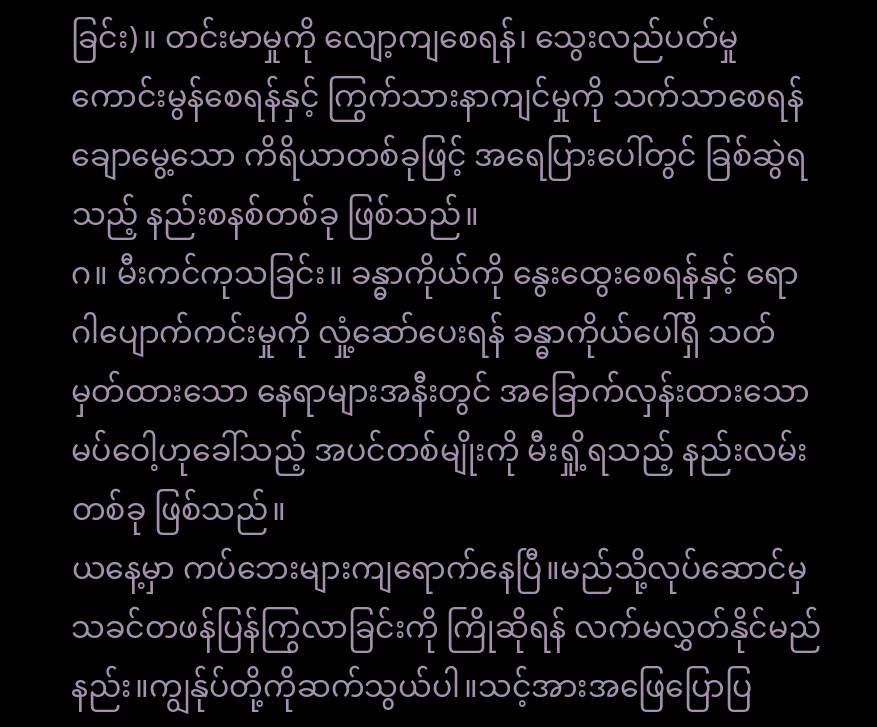ခြင်း)။ တင်းမာမှုကို လျော့ကျစေရန်၊ သွေးလည်ပတ်မှု ကောင်းမွန်စေရန်နှင့် ကြွက်သားနာကျင်မှုကို သက်သာစေရန် ချောမွေ့သော ကိရိယာတစ်ခုဖြင့် အရေပြားပေါ်တွင် ခြစ်ဆွဲရသည့် နည်းစနစ်တစ်ခု ဖြစ်သည်။
ဂ။ မီးကင်ကုသခြင်း။ ခန္ဓာကိုယ်ကို နွေးထွေးစေရန်နှင့် ရောဂါပျောက်ကင်းမှုကို လှုံ့ဆော်ပေးရန် ခန္ဓာကိုယ်ပေါ်ရှိ သတ်မှတ်ထားသော နေရာများအနီးတွင် အခြောက်လှန်းထားသော မပ်ဝေါ့ဟုခေါ်သည့် အပင်တစ်မျိုးကို မီးရှို့ရသည့် နည်းလမ်းတစ်ခု ဖြစ်သည်။
ယနေ့မှာ ကပ်ဘေးများကျရောက်နေပြီ။မည်သို့လုပ်ဆောင်မှ သခင်တဖန်ပြန်ကြွလာခြင်းကို ကြိုဆိုရန် လက်မလွှတ်နိုင်မည်နည်း။ကျွန်ုပ်တို့ကိုဆက်သွယ်ပါ။သင့်အားအဖြေပြောပြ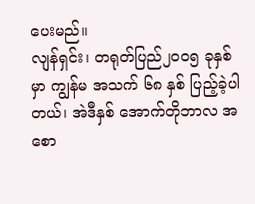ပေးမည်။
လျန်ရှင်း၊ တရုတ်ပြည်၂၀၀၅ ခုနှစ်မှာ ကျွန်မ အသက် ၆၈ နှစ် ပြည့်ခဲ့ပါတယ်၊ အဲဒီနှစ် အောက်တိုဘာလ အစော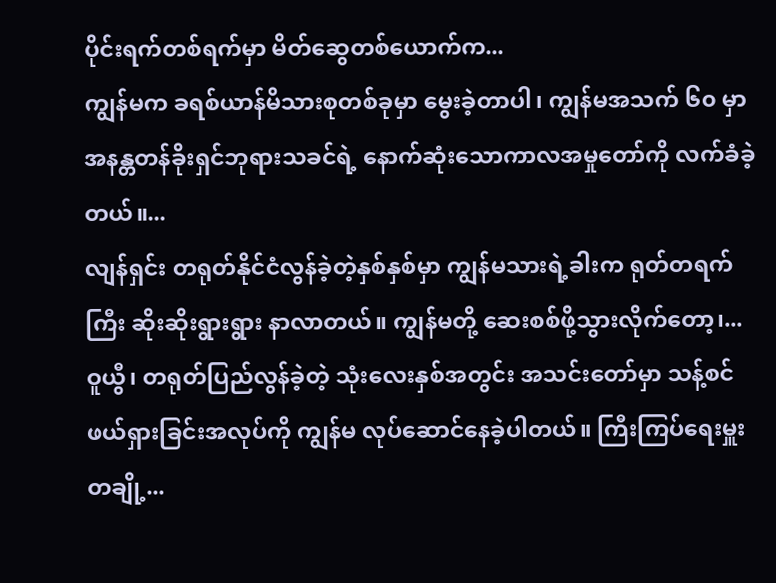ပိုင်းရက်တစ်ရက်မှာ မိတ်ဆွေတစ်ယောက်က...
ကျွန်မက ခရစ်ယာန်မိသားစုတစ်ခုမှာ မွေးခဲ့တာပါ၊ ကျွန်မအသက် ၆၀ မှာ အနန္တတန်ခိုးရှင်ဘုရားသခင်ရဲ့ နောက်ဆုံးသောကာလအမှုတော်ကို လက်ခံခဲ့တယ်။...
လျန်ရှင်း တရုတ်နိုင်ငံလွန်ခဲ့တဲ့နှစ်နှစ်မှာ ကျွန်မသားရဲ့ခါးက ရုတ်တရက်ကြီး ဆိုးဆိုးရွားရွား နာလာတယ်။ ကျွန်မတို့ ဆေးစစ်ဖို့သွားလိုက်တော့၊...
ဝူယွီ၊ တရုတ်ပြည်လွန်ခဲ့တဲ့ သုံးလေးနှစ်အတွင်း အသင်းတော်မှာ သန့်စင်ဖယ်ရှားခြင်းအလုပ်ကို ကျွန်မ လုပ်ဆောင်နေခဲ့ပါတယ်။ ကြီးကြပ်ရေးမှူးတချို့...